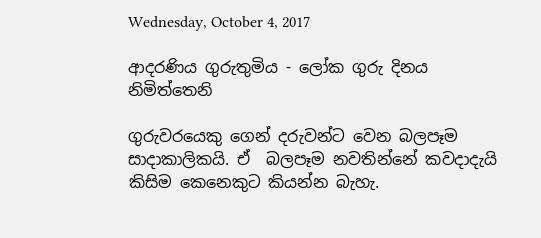Wednesday, October 4, 2017

ආදරණිය ගුරුතුමිය - ලෝක ගුරු දිනය නිමිත්තෙනි

ගුරුවරයෙකු ගෙන් දරුවන්ට වෙන බලපෑම සාදාකාලිකයි. ඒ  බලපෑම නවතින්නේ කවදාදැයි කිසිම කෙනෙකුට කියන්න බැහැ.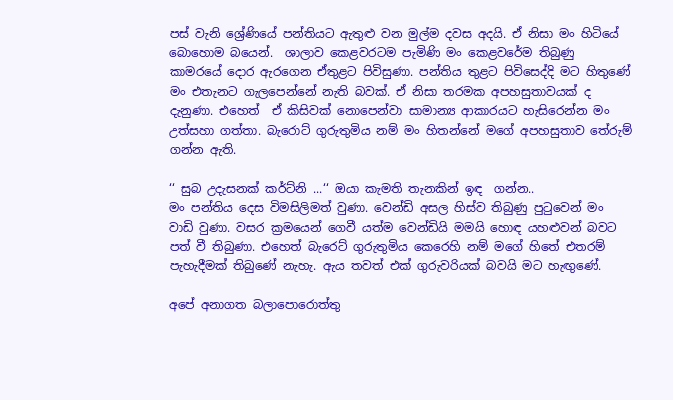පස් වැනි ශ්‍රේණියේ පන්තියට ඇතුළු වන මුල්ම දවස අදයි. ඒ නිසා මං හිටියේ බොහොම බයෙන්.  ශාලාව කෙළවරටම පැමිණි මං කෙළවරේම තිබුණු කාමරයේ දොර ඇරගෙන ඒතුළට පිවිසුණා. පන්තිය තුළට පිවිසෙද්දි මට හිතුණේ මං එතැනට ගැලපෙන්නේ නැති බවක්. ඒ නිසා තරමක අපහසුතාවයක් ද දැනුණා. එහෙත්  ඒ කිසිවක් නොපෙන්වා සාමාන්‍ය ආකාරයට හැසිරෙන්න මං උත්සහා ගත්තා. බැරොට් ගුරුතුමිය නම් මං හිතන්නේ මගේ අපහසුතාව තේරුම්  ගන්න ඇති.

‘‘ සුබ උදැසනක් කර්ට්නි ...‘‘ ඔයා කැමති තැනකින් ඉඳ  ගන්න..
මං පන්තිය දෙස විමසිලිමත් වුණා. වෙන්ඩි අසල හිස්ව තිබුණු පුටුවෙන් මං වාඩි වුණා. වසර ක්‍රමයෙන් ගෙවී යත්ම වෙන්ඩියි මමයි හොඳ යහළුවන් බවට පත් වී තිබුණා. එහෙත් බැරෙට් ගුරුතුමිය කෙරෙහි නම් මගේ හිතේ එතරම් පැහැදීමක් තිබුණේ නැහැ. ඇය තවත් එක් ගුරුවරියක් බවයි මට හැඟුණේ.

අපේ අනාගත බලාපොරොත්තු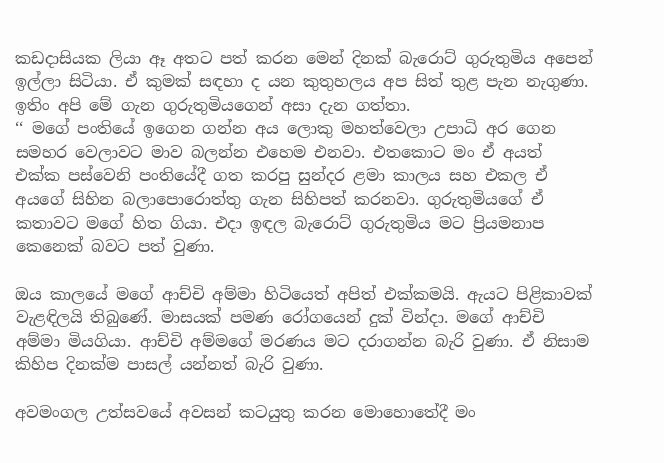කඩදාසියක ලියා ඈ අතට පත් කරන මෙන් දිනක් බැරොට් ගුරුතුමිය අපෙන් ඉල්ලා සිටියා. ඒ කුමක් සඳහා ද යන කුතුහලය අප සිත් තුළ පැන නැගුණා. ඉතිං අපි මේ ගැන ගුරුතුමියගෙන් අසා දැන ගත්තා.
‘‘ මගේ පංතියේ ඉගෙන ගන්න අය ලොකු මහත්වෙලා උපාධි අර ගෙන සමහර වෙලාවට මාව බලන්න එහෙම එනවා. එතකොට මං ඒ අයත් එක්ක පස්වෙනි පංතියේදී ගත කරපු සුන්දර ළමා කාලය සහ එකල ඒ අයගේ සිහින බලාපොරොත්තු ගැන සිහිපත් කරනවා. ගුරුතුමියගේ ඒ කතාවට මගේ හිත ගියා. එදා ඉඳල බැරොට් ගුරුතුමිය මට ප්‍රියමනාප කෙනෙක් බවට පත් වුණා.

ඔය කාලයේ මගේ ආච්චි අම්මා හිටියෙත් අපිත් එක්කමයි. ඇයට පිළිකාවක් වැළඳිලයි තිබුණේ. මාසයක් පමණ රෝගයෙන් දුක් වින්දා. මගේ ආච්චි අම්මා මියගියා. ආච්චි අම්මගේ මරණය මට දරාගන්න බැරි වුණා. ඒ නිසාම කිහිප දිනක්ම පාසල් යන්නත් බැරි වුණා.

අවමංගල උත්සවයේ අවසන් කටයුතු කරන මොහොතේදී මං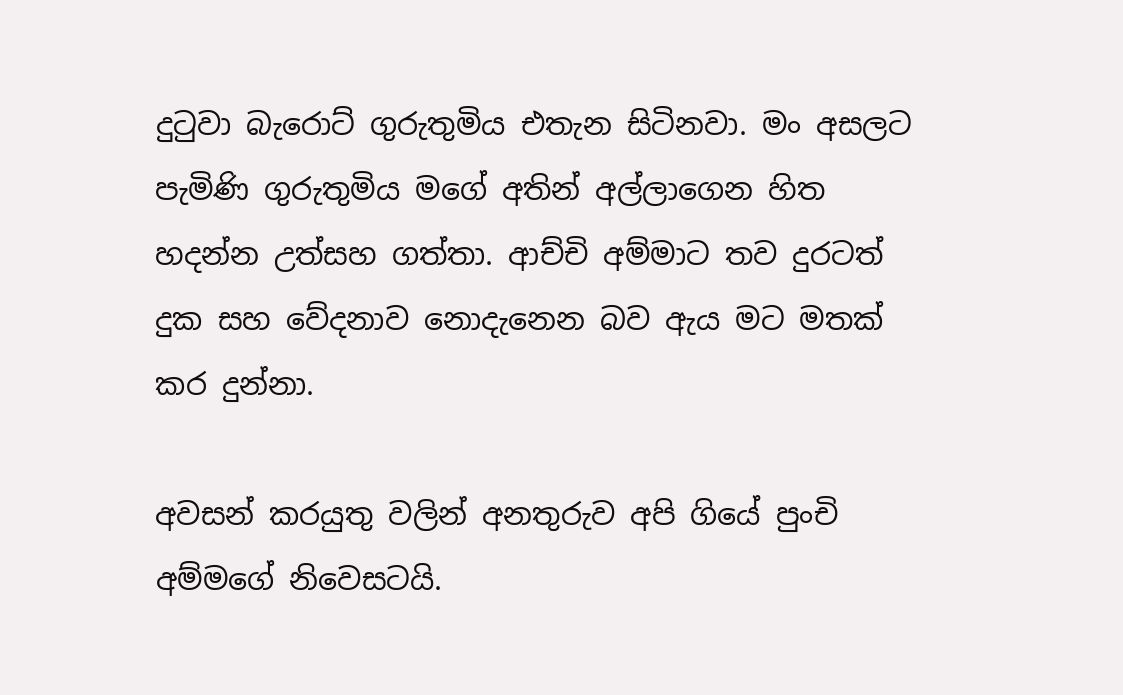දුටුවා බැරොට් ගුරුතුමිය එතැන සිටිනවා. මං අසලට පැමිණි ගුරුතුමිය මගේ අතින් අල්ලාගෙන හිත හදන්න උත්සහ ගත්තා. ආච්චි අම්මාට තව දුරටත් දුක සහ වේදනාව නොදැනෙන බව ඇය මට මතක් කර දුන්නා.

අවසන් කරයුතු වලින් අනතුරුව අපි ගියේ පුංචි අම්මගේ නිවෙසටයි.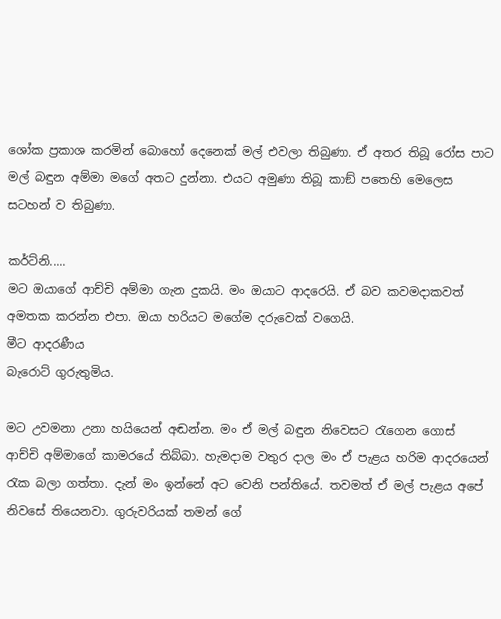ශෝක ප්‍රකාශ කරමින් බොහෝ දෙනෙක් මල් එවලා තිබුණා. ඒ අතර තිබූ රෝස පාට මල් බඳුන අම්මා මගේ අතට දුන්නා. එයට අමුණා තිබූ කාඞ් පතෙහි මෙලෙස සටහන් ව තිබුණා.

කර්ට්නි.....
මට ඔයාගේ ආච්චි අම්මා ගැන දුකයි. මං ඔයාට ආදරෙයි. ඒ බව කවමදාකවත් අමතක කරන්න එපා. ඔයා හරියට මගේම දරුවෙක් වගෙයි.
මීට ආදරණීය
බැරොට් ගුරුතුමිය.

මට උවමනා උනා හයියෙන් අඬන්න. මං ඒ මල් බඳුන නිවෙසට රැගෙන ගොස් ආච්චි අම්මාගේ කාමරයේ තිබ්බා. හැමදාම වතුර දාල මං ඒ පැළය හරිම ආදරයෙන් රැක බලා ගත්තා. දැන් මං ඉන්නේ අට වෙනි පන්තියේ. තවමත් ඒ මල් පැළය අපේ නිවසේ තියෙනවා. ගුරුවරියක් තමන් ගේ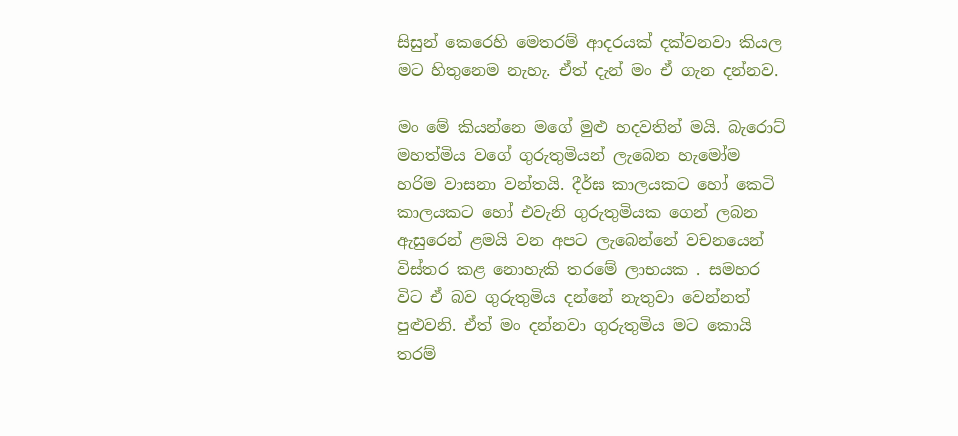සිසුන් කෙරෙහි මෙතරම් ආදරයක් දක්වනවා කියල මට හිතුනෙම නැහැ. ඒත් දැන් මං ඒ ගැන දන්නව.

මං මේ කියන්නෙ මගේ මුළු හදවතින් මයි. බැරොට් මහත්මිය වගේ ගුරුතුමියන් ලැබෙන හැමෝම හරිම වාසනා වන්තයි. දීර්ඝ කාලයකට හෝ කෙටි කාලයකට හෝ එවැනි ගුරුතුමියක ගෙන් ලබන ඇසුරෙන් ළමයි වන අපට ලැබෙන්නේ වචනයෙන් විස්තර කළ නොහැකි තරමේ ලාභයක . සමහර විට ඒ බව ගුරුතුමිය දන්නේ නැතුවා වෙන්නත් පුළුවනි. ඒත් මං දන්නවා ගුරුතුමිය මට කොයි තරම්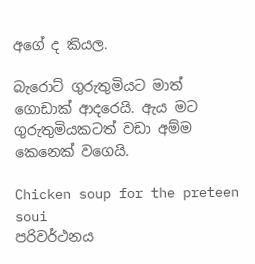අගේ ද කියල.

බැරොට් ගුරුතුමියට මාත් ගොඩාක් ආදරෙයි. ඇය මට ගුරුතුමියකටත් වඩා අම්ම කෙනෙක් වගෙයි.

Chicken soup for the preteen soui
පරිවර්ථනය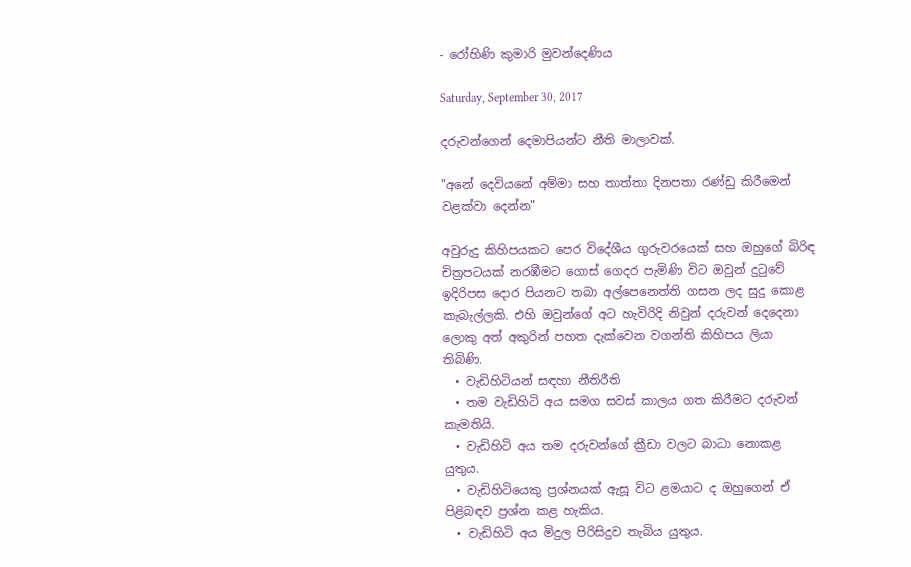- රෝහිණි කුමාරි මුවන්දෙණිය

Saturday, September 30, 2017

දරුවන්ගෙන් දෙමාපියන්ට නීති මාලාවක්.

"අනේ දෙවියනේ අම්මා සහ තාත්තා දිනපතා රණ්ඩු කිරීමෙන් වළක්වා දෙන්න"

අවුරුදු කිහිපයකට පෙර විදේශීය ගුරුවරයෙක් සහ ඔහුගේ බිරිඳ චිත්‍රපටයක් නරඹීමට ගොස් ගෙදර පැමිණි විට ඔවුන් දුටුවේ ඉදිරිපස දොර පියනට තබා අල්පෙනෙත්ති ගසන ලද සුදු කොළ කැබැල්ලකි. එහි ඔවුන්ගේ අට හැවිරිදි නිවුන් දරුවන් දෙදෙනා ලොකු අත් අකුරින් පහත දැක්වෙන වගන්ති කිහිපය ලියා තිබිණි.
  • වැඩිහිටියන් සඳහා නීතිරීති
  • තම වැඩිහිටි අය සමග සවස් කාලය ගත කිරීමට දරුවන් කැමතියි.
  • වැඩිහිටි අය තම දරුවන්ගේ ක්‍රීඩා වලට බාධා නොකළ යුතුය.
  • වැඩිහිටියෙකු ප්‍රශ්නයක් ඇසූ විට ළමයාට ද ඔහුගෙන් ඒ පිළිබඳව ප්‍රශ්න කළ හැකිය.
  • වැඩිහිටි අය මිදුල පිරිසිදුව තැබිය යුතුය.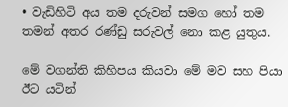• වැඩිහිටි අය තම දරුවන් සමග හෝ තම තමන් අතර රණ්ඩු සරුවල් නො කළ යුතුය.

මේ වගන්ති කිහිපය කියවා මේ මව සහ පියා ඊට යටින්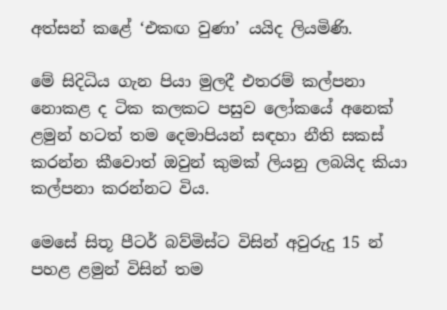අත්සන් කළේ ‘එකඟ වුණා’ යයිද ලියමිණි.

මේ සිදිධිය ගැන පියා මුලදී එතරම් කල්පනා නොකළ ද ටික කලකට පසුව ලෝකයේ අනෙක් ළමුන් හටත් තම දෙමාපියන් සඳහා නීති සකස් කරන්න කීවොත් ඔවුන් කුමක් ලියනු ලබයිද කියා කල්පනා කරන්නට විය.

මෙසේ සිතූ පීටර් බව්මිස්ට විසින් අවුරුදු 15 න් පහළ ළමුන් විසින් තම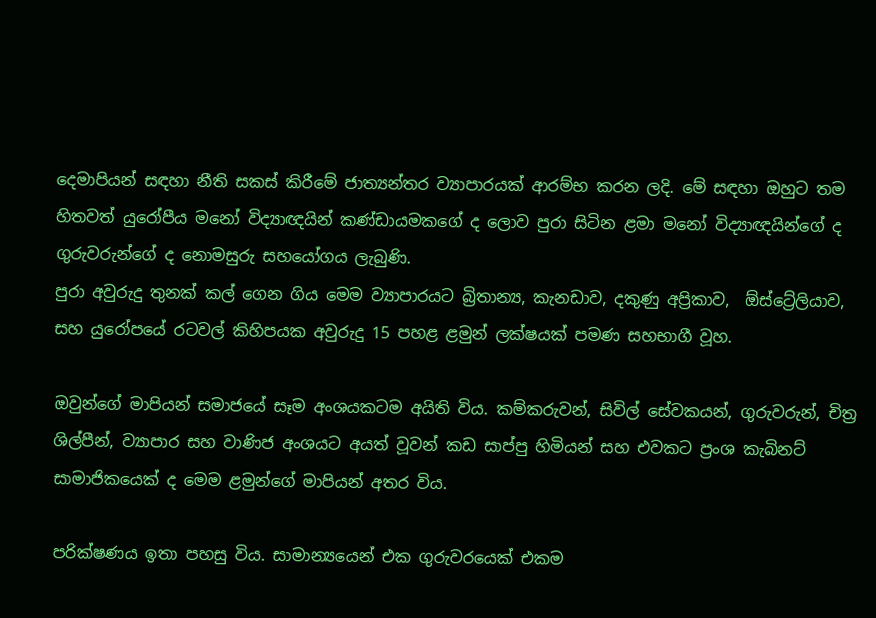දෙමාපියන් සඳහා නීති සකස් කිරීමේ ජාත්‍යන්තර ව්‍යාපාරයක් ආරම්භ කරන ලදි. මේ සඳහා ඔහුට තම හිතවත් යුරෝපීය මනෝ විද්‍යාඥයින් කණ්ඩායමකගේ ද ලොව පුරා සිටින ළමා මනෝ විද්‍යාඥයින්ගේ ද ගුරුවරුන්ගේ ද නොමසුරු සහයෝගය ලැබුණි.
පුරා අවුරුදු තුනක් කල් ගෙන ගිය මෙම ව්‍යාපාරයට බ්‍රිතාන්‍ය, කැනඩාව, දකුණු අප්‍රිකාව,  ඕස්ට්‍රේලියාව, සහ යුරෝපයේ රටවල් කිහිපයක අවුරුදු 15 පහළ ළමුන් ලක්ෂයක් පමණ සහභාගී වූහ.

ඔවුන්ගේ මාපියන් සමාජයේ සෑම අංශයකටම අයිති විය. කම්කරුවන්, සිවිල් සේවකයන්, ගුරුවරුන්, චිත්‍ර ශිල්පීන්, ව්‍යාපාර සහ වාණිජ අංශයට අයත් වූවන් කඩ සාප්පු හිමියන් සහ එවකට ප්‍රංශ කැබිනට් සාමාජිකයෙක් ද මෙම ළමුන්ගේ මාපියන් අතර විය.

පරික්ෂණය ඉතා පහසු විය. සාමාන්‍යයෙන් එක ගුරුවරයෙක් එකම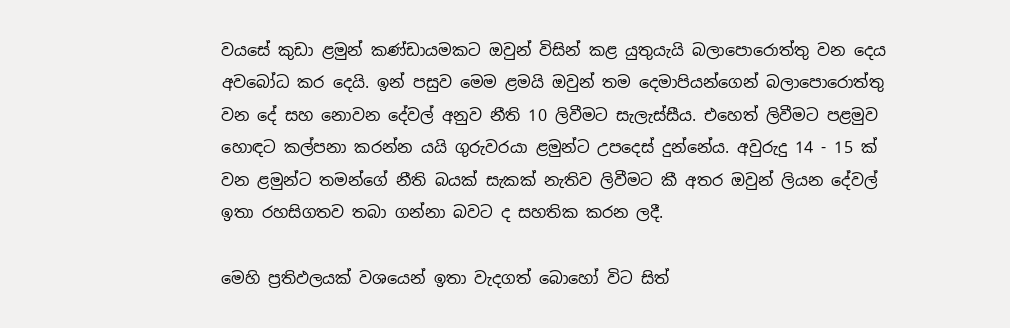වයසේ කුඩා ළමුන් කණ්ඩායමකට ඔවුන් විසින් කළ යුතුයැයි බලාපොරොත්තු වන දෙය අවබෝධ කර දෙයි. ඉන් පසුව මෙම ළමයි ඔවුන් තම දෙමාපියන්ගෙන් බලාපොරොත්තු වන දේ සහ නොවන දේවල් අනුව නීති 10 ලිවීමට සැලැස්සීය. එහෙත් ලිවීමට පළමුව හොඳට කල්පනා කරන්න යයි ගුරුවරයා ළමුන්ට උපදෙස් දුන්නේය. අවුරුදු 14 - 15 ක් වන ළමුන්ට තමන්ගේ නීති බයක් සැකක් නැතිව ලිවීමට කී අතර ඔවුන් ලියන දේවල් ඉතා රහසිගතව තබා ගන්නා බවට ද සහතික කරන ලදී.

මෙහි ප්‍රතිඵලයක් වශයෙන් ඉතා වැදගත් බොහෝ විට සිත්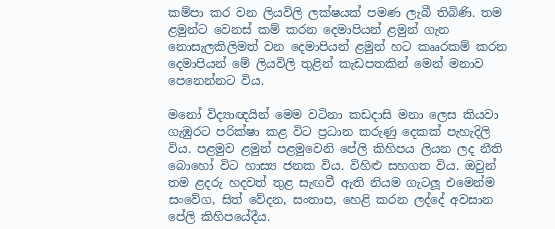කම්පා කර වන ලියවිලි ලක්ෂයක් පමණ ලැබී තිබිණි. තම ළමුන්ට වෙනස් කම් කරන දෙමාපියන් ළමුන් ගැන නොසැලකිලිමත් වන දෙමාපියන් ළමුන් හට කෲරකම් කරන දෙමාපියන් මේ ලියවිලි තුළින් කැඩපතකින් මෙන් මනාව පෙනෙන්නට විය.

මනෝ විද්‍යාඥයින් මෙම වටිනා කඩදාසි මනා ලෙස කියවා ගැඹුරට පරික්ෂා කළ විට ප්‍රධාන කරුණු දෙකක් පැහැදිලි විය. පළමුව ළමුන් පළමුවෙනි පේලි කිහිපය ලියන ලද නීති බොහෝ විට හාස්‍ය ජනක විය. විහිළු සහගත විය. ඔවුන් තම ළදරු හදවත් තුළ සැඟවී ඇති නියම ගැටලූ එමෙන්ම සංවේග, සිත් වේදන, සංතාප, හෙළි කරන ලද්දේ අවසාන පේලි කිහිපයේදීය.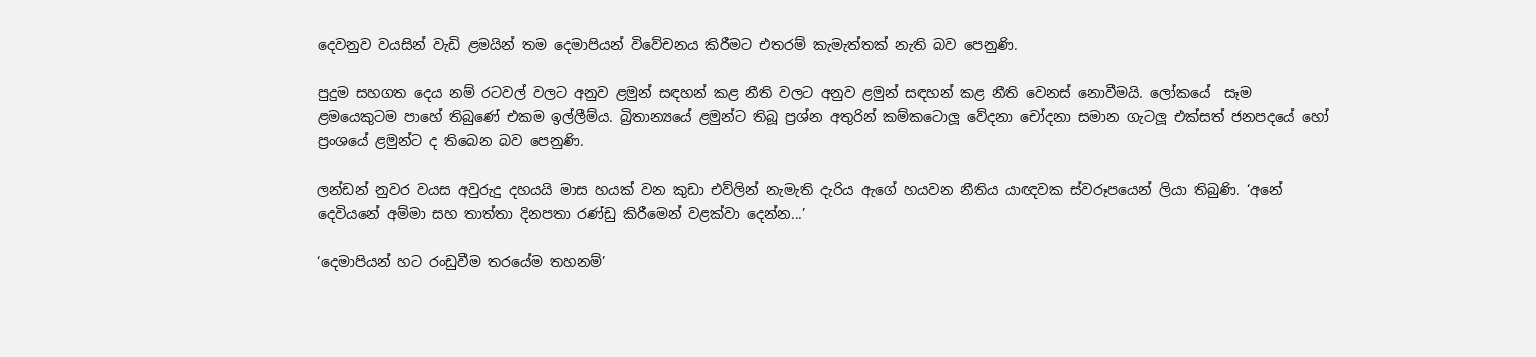දෙවනුව වයසින් වැඩි ළමයින් තම දෙමාපියන් විවේචනය කිරීමට එතරම් කැමැත්තක් නැති බව පෙනුණි.

පුදුම සහගත දෙය නම් රටවල් වලට අනුව ළමුන් සඳහන් කළ නීති වලට අනුව ළමුන් සඳහන් කළ නීති වෙනස් නොවීමයි. ලෝකයේ  සෑම ළමයෙකුටම පාහේ තිබුණේ එකම ඉල්ලීම්ය. බ්‍රිතාන්‍යයේ ළමුන්ට තිබූ ප්‍රශ්න අතුරින් කම්කටොලූ වේදනා චෝදනා සමාන ගැටලූ එක්සත් ජනපදයේ හෝ ප්‍රංශයේ ළමුන්ට ද තිබෙන බව පෙනුණි.

ලන්ඩන් නුවර වයස අවුරුදු දහයයි මාස හයක් වන කුඩා එව්ලින් නැමැති දැරිය ඇගේ හයවන නීතිය යාඥවක ස්වරූපයෙන් ලියා තිබුණි. ‘අනේ දෙවියනේ අම්මා සහ තාත්තා දිනපතා රණ්ඩු කිරීමෙන් වළක්වා දෙන්න...’

‘දෙමාපියන් හට රංඩුවීම තරයේම තහනම්’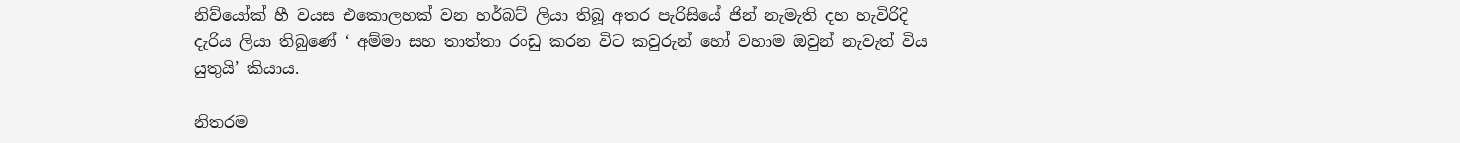නිව්යෝක් හී වයස එකොලහක් වන හර්බට් ලියා තිබූ අතර පැරිසියේ ජින් නැමැති දහ හැවිරිදි දැරිය ලියා තිබුණේ ‘ අම්මා සහ තාත්තා රංඩු කරන විට කවුරුන් හෝ වහාම ඔවුන් නැවැත් විය යුතුයි’ කියාය.

නිතරම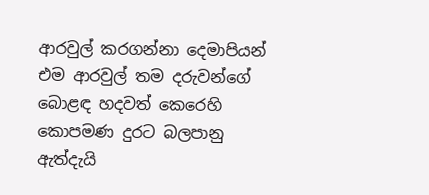ආරවුල් කරගන්නා දෙමාපියන් එම ආරවුල් තම දරුවන්ගේ බොළඳ හදවත් කෙරෙහි කොපමණ දුරට බලපානු ඇත්දැයි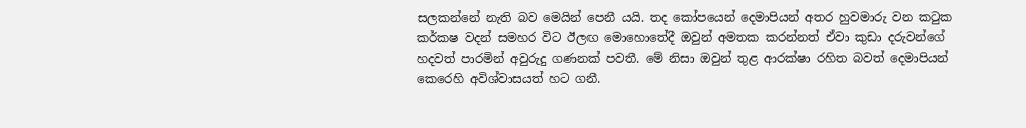සලකන්නේ නැති බව මෙයින් පෙනී යයි. තද කෝපයෙන් දෙමාපියන් අතර හුවමාරු වන කටුක කර්කෂ වදන් සමහර විට ඊලඟ මොහොතේදී ඔවුන් අමතක කරන්නත් ඒවා කුඩා දරුවන්ගේ හදවත් පාරමින් අවුරුදු ගණනක් පවතී. මේ නිසා ඔවුන් තුළ ආරක්ෂා රහිත බවත් දෙමාපියන් කෙරෙහි අවිශ්වාසයත් හට ගනී.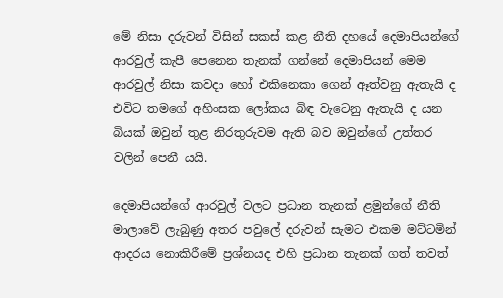මේ නිසා දරුවන් විසින් සකස් කළ නීති දහයේ දෙමාපියන්ගේ ආරවුල් කැපී පෙනෙන තැනක් ගන්නේ දෙමාපියන් මෙම ආරවුල් නිසා කවදා හෝ එකිනෙකා ගෙන් ඈත්වනු ඇතැයි ද එවිට තමගේ අහිංසක ලෝකය බිඳ වැටෙනු ඇතැයි ද යන බියක් ඔවුන් තුළ නිරතුරුවම ඇති බව ඔවුන්ගේ උත්තර වලින් පෙනී යයි.

දෙමාපියන්ගේ ආරවුල් වලට ප්‍රධාන තැනක් ළමුන්ගේ නීති මාලාවේ ලැබුණු අතර පවුලේ දරුවන් සැමට එකම මට්ටමින් ආදරය නොකිරීමේ ප්‍රශ්නයද එහි ප්‍රධාන තැනක් ගත් තවත්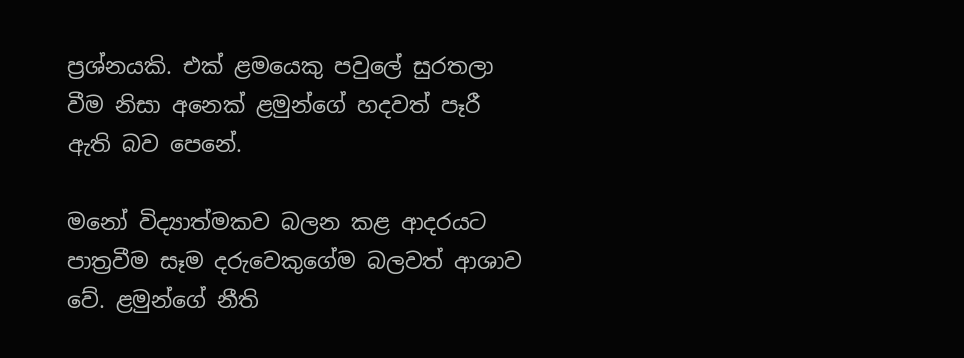ප්‍රශ්නයකි. එක් ළමයෙකු පවුලේ සුරතලා වීම නිසා අනෙක් ළමුන්ගේ හදවත් පෑරී ඇති බව පෙනේ.

මනෝ විද්‍යාත්මකව බලන කළ ආදරයට පාත්‍රවීම සෑම දරුවෙකුගේම බලවත් ආශාව වේ. ළමුන්ගේ නීති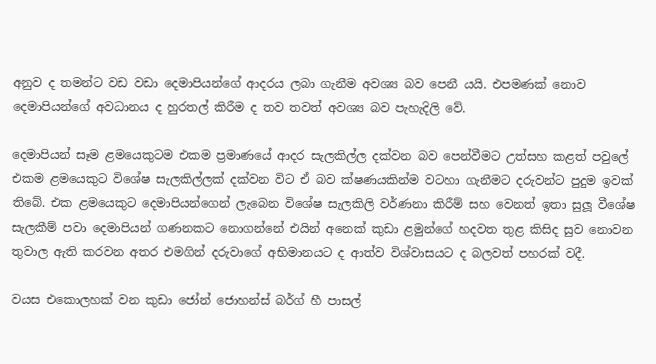අනුව ද තමන්ට වඩ වඩා දෙමාපියන්ගේ ආදරය ලබා ගැනීම අවශ්‍ය බව පෙනී යයි. එපමණක් නොව දෙමාපියන්ගේ අවධානය ද හුරතල් කිරීම ද තව තවත් අවශ්‍ය බව පැහැදිලි වේ.

දෙමාපියන් සෑම ළමයෙකුටම එකම ප්‍රමාණයේ ආදර සැලකිල්ල දක්වන බව පෙන්වීමට උත්සහ කළත් පවුලේ එකම ළමයෙකුට විශේෂ සැලකිල්ලක් දක්වන විට ඒ බව ක්ෂණයකින්ම වටහා ගැනීමට දරුවන්ට පුදුම ඉවක් තිබේ. එක ළමයෙකුට දෙමාපියන්ගෙන් ලැබෙන විශේෂ සැලකිලි වර්ණනා කිරීම් සහ වෙනත් ඉතා සුලූ වීශේෂ සැලකීම් පවා දෙමාපියන් ගණනකට නොගන්නේ එයින් අනෙක් කුඩා ළමුන්ගේ හදවත තුළ කිසිද සුව නොවන තුවාල ඇති කරවන අතර එමගින් දරුවාගේ අභිමානයට ද ආත්ව විශ්වාසයට ද බලවත් පහරක් වදී.

වයස එකොලහක් වන කුඩා ජෝන් ජොහන්ස් බර්ග් හී පාසල්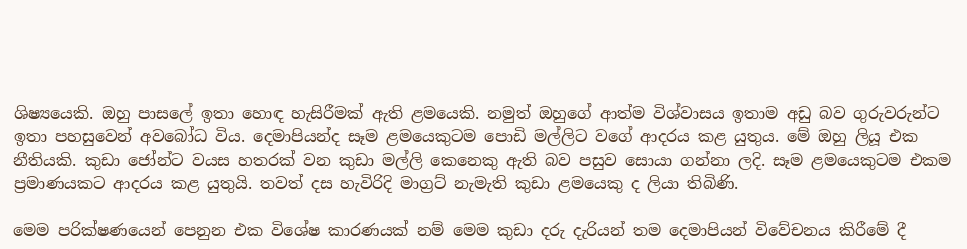ශිෂ්‍යයෙකි. ඔහු පාසලේ ඉතා හොඳ හැසිරීමක් ඇති ළමයෙකි. නමුත් ඔහුගේ ආත්ම විශ්වාසය ඉතාම අඩු බව ගුරුවරුන්ට ඉතා පහසුවෙන් අවබෝධ විය. දෙමාපියන්ද සෑම ළමයෙකුටම පොඩි මල්ලිට වගේ ආදරය කළ යුතුය. මේ ඔහු ලියූ එක නීතියකි. කුඩා ජෝන්ට වයස හතරක් වන කුඩා මල්ලි කෙනෙකු ඇති බව පසුව සොයා ගන්නා ලදි. සෑම ළමයෙකුටම එකම ප්‍රමාණයකට ආදරය කළ යුතුයි. තවත් දස හැවිරිදි මාග්‍රට් නැමැති කුඩා ළමයෙකු ද ලියා තිබිණි.

මෙම පරික්ෂණයෙන් පෙනුන එක විශේෂ කාරණයක් නම් මෙම කුඩා දරු දැරියන් තම දෙමාපියන් විවේචනය කිරීමේ දී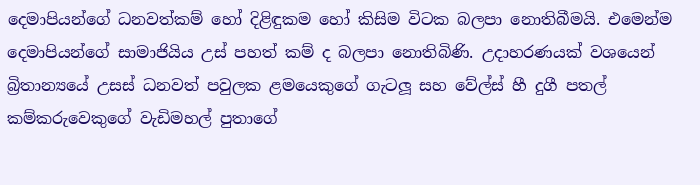දෙමාපියන්ගේ ධනවත්කම් හෝ දිළිඳුකම හෝ කිසිම විටක බලපා නොතිබීමයි. එමෙන්ම දෙමාපියන්ගේ සාමාජියිය උස් පහත් කම් ද බලපා නොතිබිණි. උදාහරණයක් වශයෙන් බ්‍රිතාන්‍යයේ උසස් ධනවත් පවුලක ළමයෙකුගේ ගැටලූ සහ වේල්ස් හී දුගී පතල් කම්කරුවෙකුගේ වැඩිමහල් පුතාගේ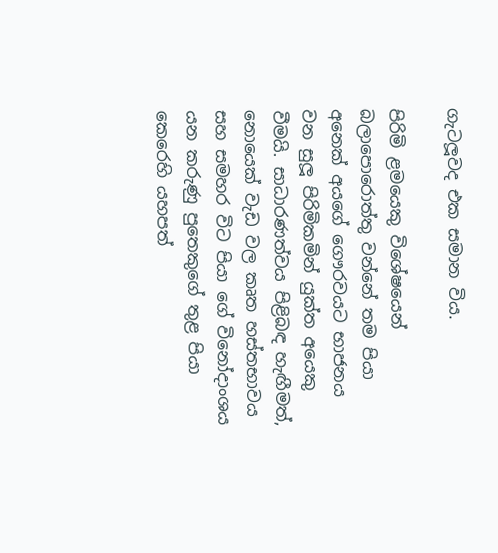ගැටලූවද එක සමාන විය.

පිරිමි ළමයෙකු විශේෂයෙන් බලාපොරොත්තු වන්නේ තම පියා අනෙක් අයගේ ගෞරවයට භාජනය වන සුලූ පිරිමිකමින් යුක්ත අයෙකු වීමයි. සාධාරණත්වය පිළිබඳ හැඟීමත්, නොයෙක් වැඩ වල කෘත හස්තභාවය සහ සමහර විට පියා ගේ විනෝදාංශය යන කරුණු පුතෙකුගේ තුළ පියා කෙරෙහි යහපත්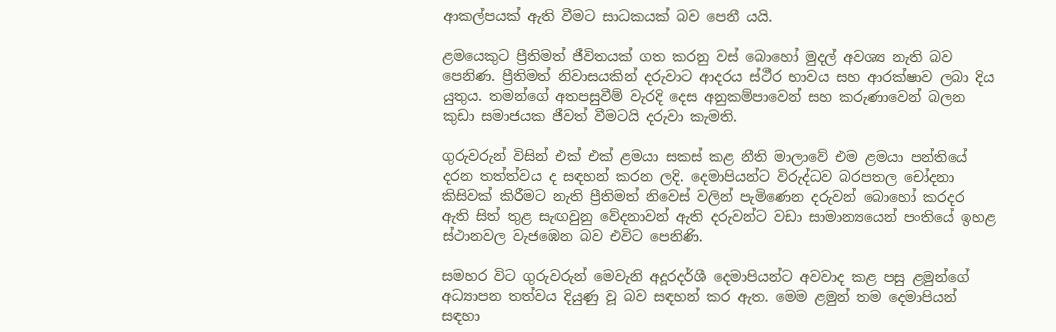ආකල්පයක් ඇති වීමට සාධකයක් බව පෙනී යයි.

ළමයෙකුට ප්‍රීතිමත් ජීවිතයක් ගත කරනු වස් බොහෝ මුදල් අවශ්‍ය නැති බව පෙනිණ. ප්‍රීතිමත් නිවාසයකින් දරුවාට ආදරය ස්ථීර භාවය සහ ආරක්ෂාව ලබා දිය යුතුය. තමන්ගේ අතපසුවීම් වැරදි දෙස අනුකම්පාවෙන් සහ කරුණාවෙන් බලන කුඩා සමාජයක ජීවත් වීමටයි දරුවා කැමති.

ගුරුවරුන් විසින් එක් එක් ළමයා සකස් කළ නීති මාලාවේ එම ළමයා පන්තියේ දරන තත්ත්වය ද සඳහන් කරන ලදි. දෙමාපියන්ට විරුද්ධව බරපතල චෝදනා කිසිවක් කිරීමට නැති ප්‍රීතිමත් නිවෙස් වලින් පැමිණෙන දරුවන් බොහෝ කරදර ඇති සිත් තුළ සැඟවුනු වේදනාවන් ඇති දරුවන්ට වඩා සාමාන්‍යයෙන් පංතියේ ඉහළ ස්ථානවල වැජඹෙන බව එවිට පෙනිණි.

සමහර විට ගුරුවරුන් මෙවැනි අදූරදර්ශී දෙමාපියන්ට අවවාද කළ පසු ළමුන්ගේ අධ්‍යාපන තත්වය දියුණු වූ බව සඳහන් කර ඇත. මෙම ළමුන් තම දෙමාපියන් සඳහා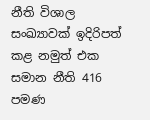නීති විශාල සංඛ්‍යාවක් ඉදිරිපත් කළ නමුත් එක සමාන නීති 416 පමණ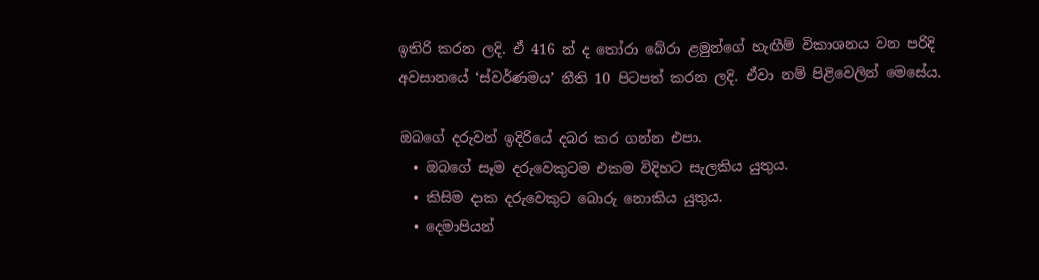ඉතිරි කරන ලදි. ඒ 416 න් ද තෝරා බේරා ළමුන්ගේ හැඟීම් විකාශනය වන පරිදි අවසානයේ ‘ස්වර්ණමය’ නීති 10 පිටපත් කරන ලදි. ඒවා නම් පිළිවෙලින් මෙසේය.

ඔබගේ දරුවන් ඉදිරියේ දබර කර ගන්න එපා.
  • ඔබගේ සෑම දරුවෙකුටම එකම විදිහට සැලකිය යුතුය.
  • කිසිම දාක දරුවෙකුට බොරු නොකිය යුතුය.
  • දෙමාපියන්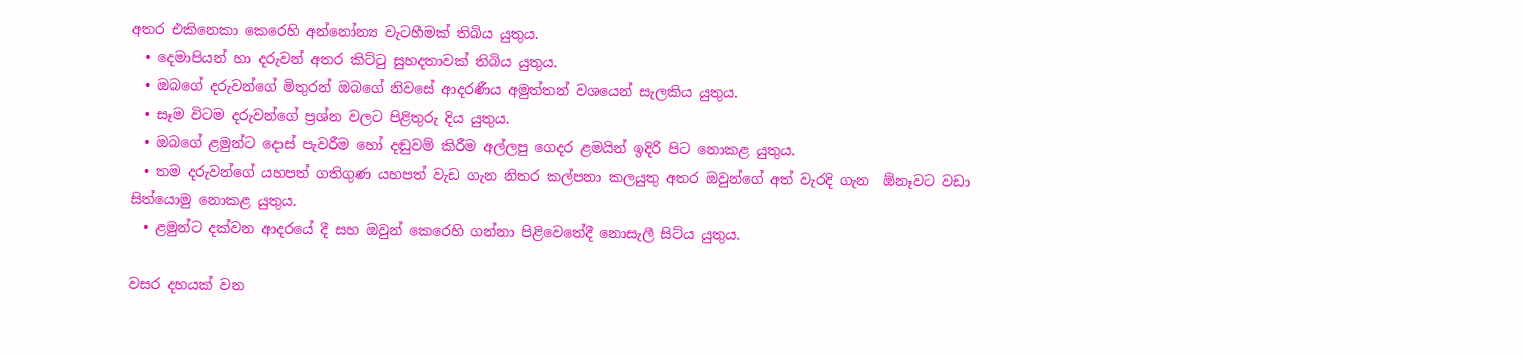අතර එකිනෙකා කෙරෙහි අන්නෝන්‍ය වැටහීමක් තිබිය යුතුය.
  • දෙමාපියන් හා දරුවන් අතර කිට්ටු සුහදතාවක් තිබිය යුතුය.
  • ඔබගේ දරුවන්ගේ මිතුරන් ඔබගේ නිවසේ ආදරණීය අමුත්තන් වශයෙන් සැලකිය යුතුය.
  • සෑම විටම දරුවන්ගේ ප්‍රශ්න වලට පිළිතුරු දිය යුතුය.
  • ඔබගේ ළමුන්ට දොස් පැවරීම හෝ දඬුවම් කිරීම අල්ලපු ගෙදර ළමයින් ඉදිරි පිට නොකළ යුතුය.
  • තම දරුවන්ගේ යහපත් ගතිගුණ යහපත් වැඩ ගැන නිතර කල්පනා කලයුතු අතර ඔවුන්ගේ අත් වැරදි ගැන  ඕනෑවට වඩා සිත්යොමු නොකළ යුතුය.
  • ළමුන්ට දක්වන ආදරයේ දී සහ ඔවුන් කෙරෙහි ගන්නා පිළිවෙතේදී නොසැලී සිට්ය යුතුය.

වසර දහයක් වන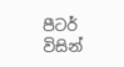පීටර් විසින්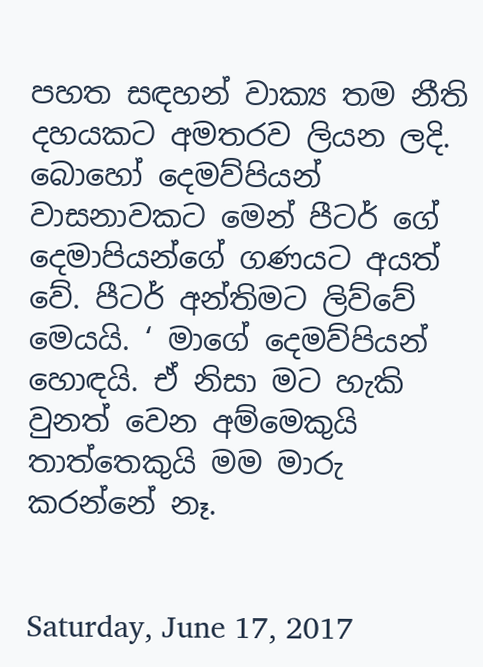පහත සඳහන් වාක්‍ය තම නීති දහයකට අමතරව ලියන ලදි. බොහෝ දෙමව්පියන් වාසනාවකට මෙන් පීටර් ගේ දෙමාපියන්ගේ ගණයට අයත් වේ. පීටර් අන්තිමට ලිව්වේ මෙයයි. ‘ මාගේ දෙමව්පියන් හොඳයි. ඒ නිසා මට හැකි වුනත් වෙන අම්මෙකුයි තාත්තෙකුයි මම මාරු කරන්නේ නෑ.


Saturday, June 17, 2017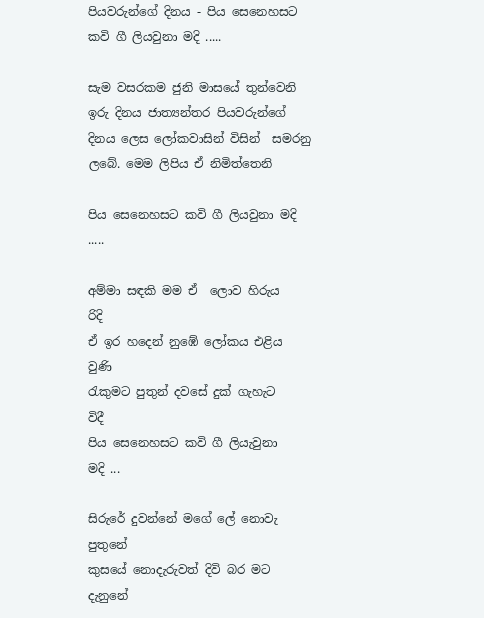පියවරුන්ගේ දිනය - පිය සෙනෙහසට කවි ගී ලියවුනා මදි .....

සැම වසරකම ජුනි මාසයේ තුන්වෙනි ඉරු දිනය ජාත්‍යන්තර පියවරුන්ගේ දිනය ලෙස ලෝකවාසින් විසින්  සමරනු ලබේ. මෙම ලිපිය ඒ නිමිත්තෙනි

පිය සෙනෙහසට කවි ගී ලියවුනා මදි .....

අම්මා සඳකි මම ඒ  ලොව හිරුය      රිදි
ඒ ඉර හදෙන් නුඹේ ලෝකය එළිය    වුණි
රැකුමට පුතුන් දවසේ දුක් ගැහැට     විදී
පිය සෙනෙහසට කවි ගී ලියැවුනා      මදි ...

සිරුරේ දුවන්නේ මගේ ලේ නොවැ     පුතුනේ
කුසයේ නොදැරුවත් දිවි බර මට      දැනුනේ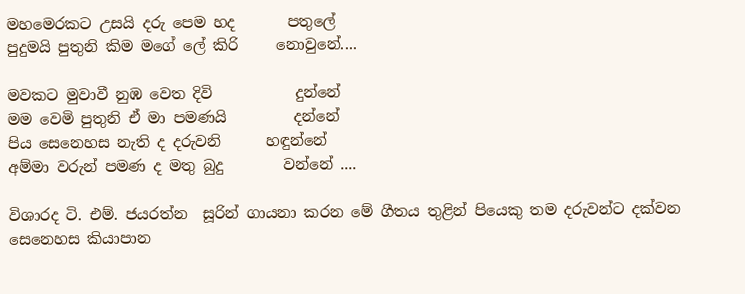මහමෙරකට උසයි දරු පෙම හද       පතුලේ
පුදුමයි පුතුනි කිම මගේ ලේ කිරි     නොවුනේ....

මවකට මුවාවී නුඹ වෙත දිවි           දුන්නේ
මම වෙමි පුතුනි ඒ මා පමණයි         දන්නේ
පිය සෙනෙහස නැති ද දරුවනි      හඳුන්නේ
අම්මා වරුන් පමණ ද මතු බුදු        වන්නේ ....

විශාරද ටි. එම්. ජයරත්න  සූරින් ගායනා කරන මේ ගීතය තුළින් පියෙකු තම දරුවන්ට දක්වන සෙනෙහස කියාපාන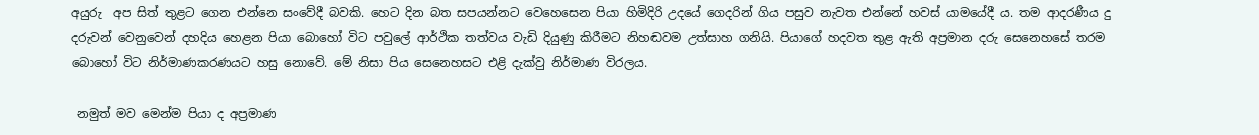අයුරු  අප සිත් තුළට ගෙන එන්නෙ සංවේදී බවකි. හෙට දින බත සපයන්නට වෙහෙසෙන පියා හිමිදිරි උදයේ ගෙදරින් ගිය පසුව නැවත එන්නේ හවස් යාමයේදී ය. තම ආදරණීය දු දරුවන් වෙනුවෙන් දහදිය හෙළන පියා බොහෝ විට පවුලේ ආර්ථික තත්වය වැඩි දියුණු කිරීමට නිහඬවම උත්සාහ ගනියි. පියාගේ හදවත තුළ ඇති අප්‍රමාන දරු සෙනෙහසේ තරම බොහෝ විට නිර්මාණකරණයට හසු නොවේ. මේ නිසා පිය සෙනෙහසට එළි දැක්වු නිර්මාණ විරලය.

 නමුත් මව මෙන්ම පියා ද අප්‍රමාණ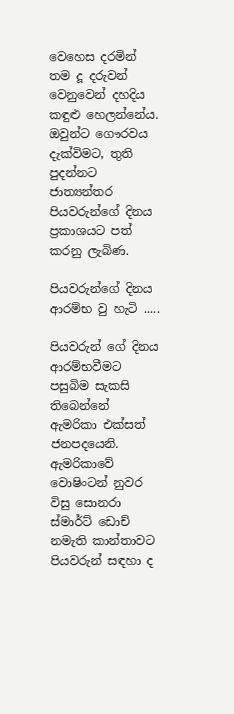වෙහෙස දරමින් තම දූ දරුවන්  වෙනුවෙන් දහදිය කඳුළු හෙලන්නේය. ඔවුන්ට ගෞරවය  දැක්විමට, තුති පුදන්නට ජාත්‍යන්තර පියවරුන්ගේ දිනය ප්‍රකාශයට පත් කරනු ලැබිණ.

පියවරුන්ගේ දිනය ආරම්භ වු හැටි .....

පියවරුන් ගේ දිනය ආරම්භවීමට පසුබිම සැකසි තිබෙන්නේ ඇමරිකා එක්සත් ජනපදයෙනි. ඇමරිකාවේ වොෂිංටන් නුවර විසු සොනරා ස්මාර්ට් ඩොච් නමැති කාන්තාවට පියවරුන් සඳහා ද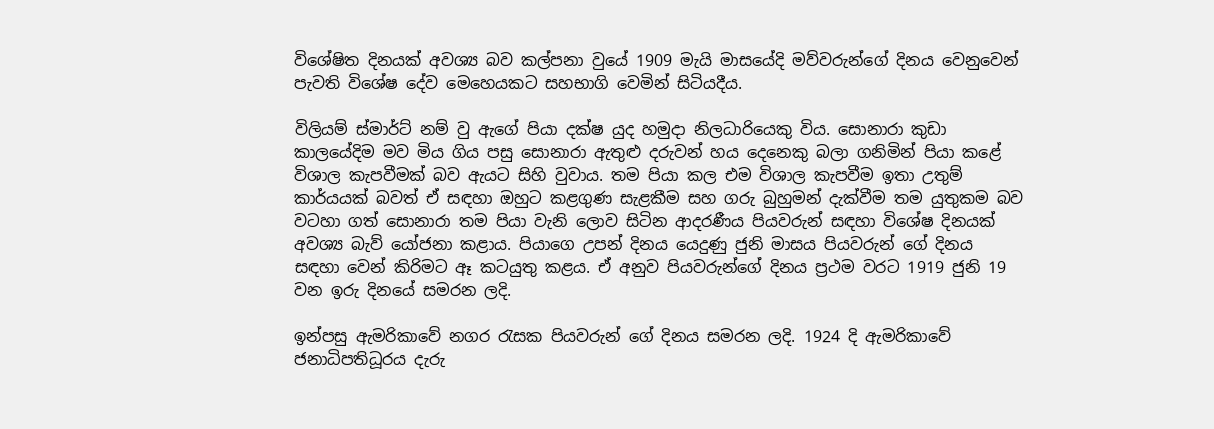විශේෂිත දිනයක් අවශ්‍ය බව කල්පනා වුයේ 1909 මැයි මාසයේදි මව්වරුන්ගේ දිනය වෙනුවෙන් පැවති විශේෂ දේව මෙහෙයකට සහභාගි වෙමින් සිටියදීය.

විලියම් ස්මාර්ට් නම් වු ඇගේ පියා දක්ෂ යුද හමුදා නිලධාරියෙකු විය. සොනාරා කුඩා කාලයේදිම මව මිය ගිය පසු සොනාරා ඇතුළු දරුවන් හය දෙනෙකු බලා ගනිමින් පියා කළේ විශාල කැපවීමක් බව ඇයට සිහි වුවාය. තම පියා කල එම විශාල කැපවීම ඉතා උතුම් කාර්යයක් බවත් ඒ සඳහා ඔහුට කළගුණ සැළකීම සහ ගරු බුහුමන් දැක්වීම තම යුතුකම බව වටහා ගත් සොනාරා තම පියා වැනි ලොව සිටින ආදරණීය පියවරුන් සඳහා විශේෂ දිනයක් අවශ්‍ය බැව් යෝජනා කළාය. පියාගෙ උපන් දිනය යෙදුණු ජුනි මාසය පියවරුන් ගේ දිනය සඳහා වෙන් කිරිමට ඈ කටයුතු කළය. ඒ අනුව පියවරුන්ගේ දිනය ප්‍රථම වරට 1919 ජුනි 19 වන ඉරු දිනයේ සමරන ලදි.

ඉන්පසු ඇමරිකාවේ නගර රැසක පියවරුන් ගේ දිනය සමරන ලදි. 1924 දි ඇමරිකාවේ ජනාධිපතිධූරය දැරු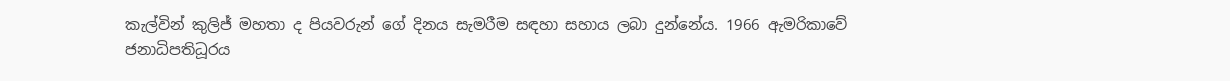කැල්වින් කුලිජ් මහතා ද පියවරුන් ගේ දිනය සැමරීම සඳහා සහාය ලබා දුන්නේය. 1966 ඇමරිකාවේ ජනාධිපතිධූරය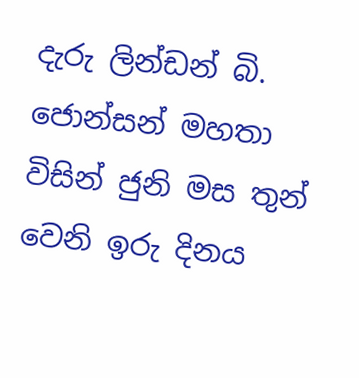දැරු ලින්ඩන් බි. ජොන්සන් මහතා විසින් ජුනි මස තුන් වෙනි ඉරු දිනය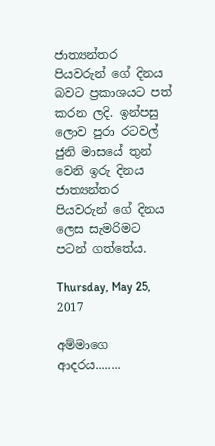ජාත්‍යන්තර පියවරුන් ගේ දිනය බවට ප්‍රකාශයට පත් කරන ලදි. ඉන්පසු ලොව පුරා රටවල් ජුනි මාසයේ තුන් වෙනි ඉරු දිනය ජාත්‍යන්තර පියවරුන් ගේ දිනය ලෙස සැමරිමට පටන් ගත්තේය.

Thursday, May 25, 2017

අම්මාගෙ ආදරය........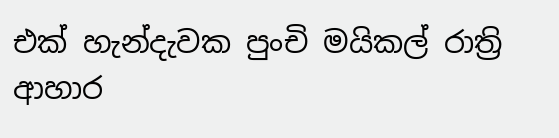එක් හැන්දැවක පුංචි මයිකල් රාත්‍රි ආහාර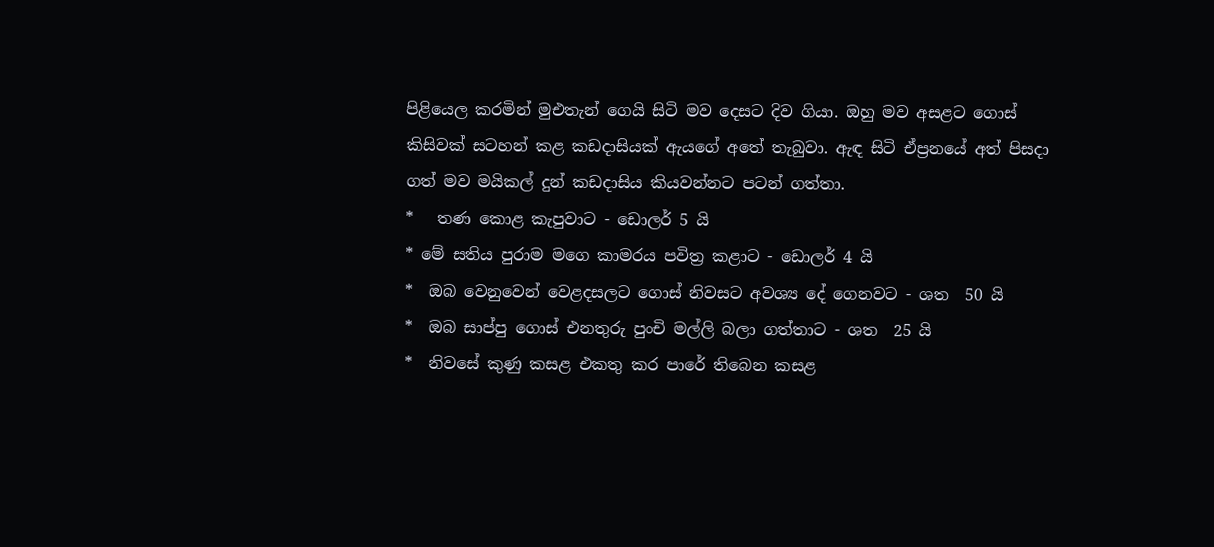පිළියෙල කරමින් මුඑතැන් ගෙයි සිටි මව දෙසට දිව ගියා. ඔහු මව අසළට ගොස් කිසිවක් සටහන් කළ කඩදාසියක් ඇයගේ අතේ තැබුවා. ඇඳ සිටි ඒප්‍රනයේ අත් පිසදා ගත් මව මයිකල් දුන් කඩදාසිය කියවන්නට පටන් ගත්තා.
*   තණ කොළ කැපුවාට - ඩොලර් 5 යි
* මේ සතිය පුරාම මගෙ කාමරය පවිත්‍ර කළාට - ඩොලර් 4 යි
*  ඔබ වෙනුවෙන් වෙළදසලට ගොස් නිවසට අවශ්‍ය දේ ගෙනවට - ශත  50 යි
*  ඔබ සාප්පු ගොස් එනතුරු පුංචි මල්ලි බලා ගත්තාට - ශත  25 යි
*  නිවසේ කුණු කසළ එකතු කර පාරේ තිබෙන කසළ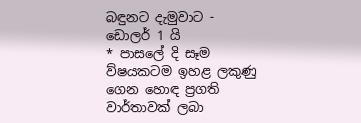බඳුනට දැමුවාට - ඩොලර් 1 යි
* පාසලේ දි සෑම ව්ෂයකටම ඉහළ ලකුණු ගෙන හොඳ ප්‍රගති වාර්තාවක් ලබා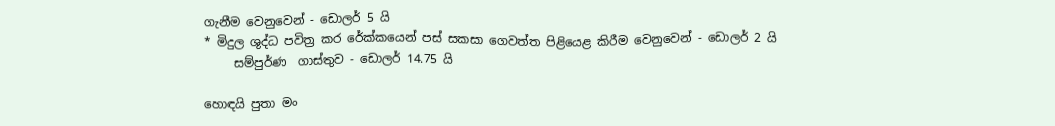ගැනීම වෙනුවෙන් - ඩොලර් 5 යි
* මිදුල ශුද්ධ පවිත්‍ර කර රේක්කයෙන් පස් සකසා ගෙවත්ත පිළියෙළ කිරීම වෙනුවෙන් - ඩොලර් 2 යි
     සම්පුර්ණ  ගාස්තුව - ඩොලර් 14.75 යි

හොඳයි පුතා මං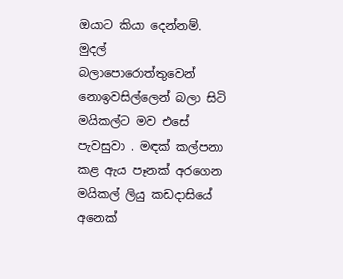ඔයාට කියා දෙන්නම්. මුදල්  බලාපොරොත්තුවෙන් නොඉවසිල්ලෙන් බලා සිටි මයිකල්ට මව එසේ පැවසුවා . මඳක් කල්පනා කළ ඇය පෑනක් අරගෙන මයිකල් ලියු කඩදාසියේ අනෙක්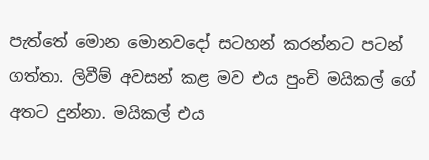පැත්තේ මොන මොනවදෝ සටහන් කරන්නට පටන් ගත්තා. ලිවීම් අවසන් කළ මව එය පුංචි මයිකල් ගේ අතට දුන්නා. මයිකල් එය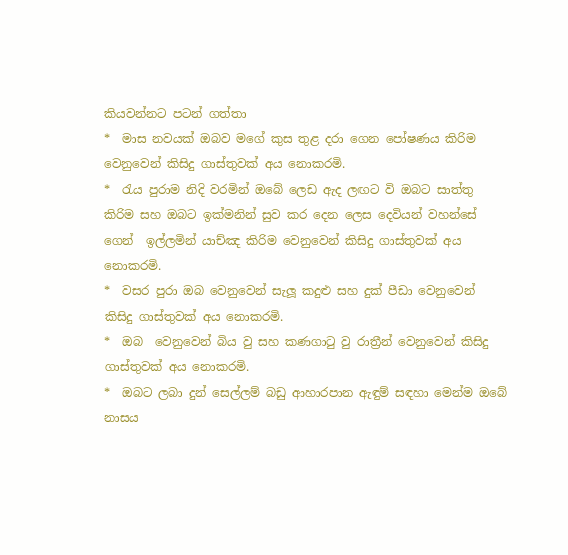කියවන්නට පටන් ගත්තා
*  මාස නවයක් ඔබව මගේ කුස තුළ දරා ගෙන පෝෂණය කිරිම වෙනුවෙන් කිසිදු ගාස්තුවක් අය නොකරමි.
*  රැය පුරාම නිදි වරමින් ඔබේ ලෙඩ ඇද ලඟට වි ඔබට සාත්තු කිරිම සහ ඔබට ඉක්මනින් සුව කර දෙන ලෙස දෙවියන් වහන්සේ ගෙන්  ඉල්ලමින් යාච්ඤ කිරිම වෙනුවෙන් කිසිදු ගාස්තුවක් අය නොකරමි.
*  වසර පුරා ඔබ වෙනුවෙන් සැලූ කදුළු සහ දුක් පීඩා වෙනුවෙන් කිසිදු ගාස්තුවක් අය නොකරමි.
*  ඔබ  වෙනුවෙන් බිය වු සහ කණගාටු වු රාත්‍රීන් වෙනුවෙන් කිසිදු ගාස්තුවක් අය නොකරමි.
*  ඔබට ලබා දුන් සෙල්ලම් බඩු ආහාරපාන ඇඳුම් සඳහා මෙන්ම ඔබේ නාසය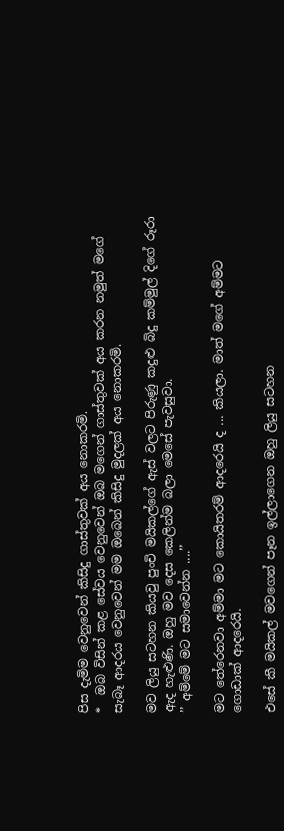පිස දැමිම වෙනුවෙන් කිසිදු ගාස්තුවක් අය නොකරමි.
*  ඔබ විසින් කළ සේවය වෙනුවෙන් ඔබ මගෙන් ගාස්තුවක් අය කරන නමුත් මගේ සැබෑ ආදරය වෙනුවෙන් මම ඔබෙන් කිසිදු මුදලක් අය නොකරමි.

මව ලියු සටහන කියවු පුංචි මයිකල්ගේ ඇස් වලට පිරුණු කදුළු බිදු කම්මුල් දිගේ රූරා ඇද හැළුණි. ඔහු මව දෙස කෙලින්ම බලා මෙසේ පැවසුවා.
’’ අම්මේ මට සමාවෙන්න ....’’

මට තේරෙනවා අම්මා මට කොයිතරම් ආදරෙයි ද ... කියලා. මාත් මගේ අම්මට ගොඩාක් ආදරෙයි.

එසේ කී මයිකල් මවගෙන් පෑන ඉල්ලාගෙන ඔහු ලියු සටහන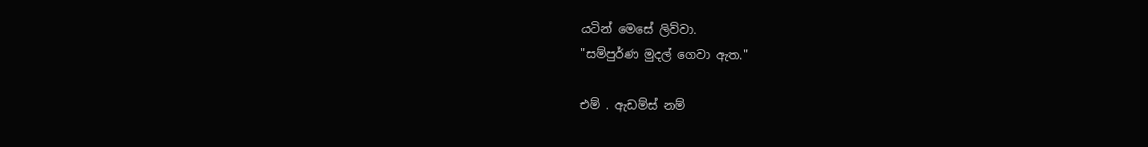යටින් මෙසේ ලිව්වා.
"සම්පුර්ණ මුදල් ගෙවා ඇත."

එම් . ඇඩම්ස් නම්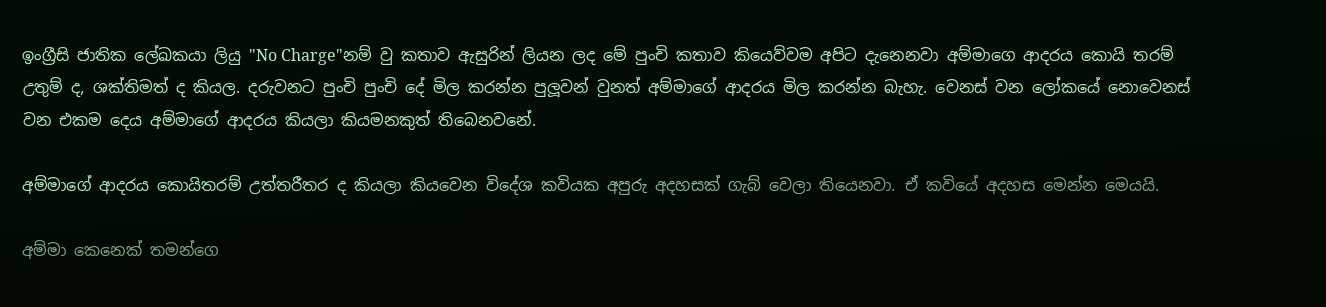ඉංග්‍රීසි ජාතික ලේඛකයා ලියු "No Charge"නම් වු කතාව ඇසුරින් ලියන ලද මේ පුංචි කතාව කියෙව්වම අපිට දැනෙනවා අම්මාගෙ ආදරය කොයි තරම් උතුම් ද, ශක්තිමත් ද කියල. දරුවනට පුංචි පුංචි දේ මිල කරන්න පුලූවන් වුනත් අම්මාගේ ආදරය මිල කරන්න බැහැ. වෙනස් වන ලෝකයේ නොවෙනස් වන එකම දෙය අම්මාගේ ආදරය කියලා කියමනකුත් තිබෙනවනේ.

අම්මාගේ ආදරය කොයිතරම් උත්තරීතර ද කියලා කියවෙන විදේශ කවියක අපුරු අදහසක් ගැබ් වෙලා තියෙනවා. ඒ කවියේ අදහස මෙන්න මෙයයි.

අම්මා කෙනෙක් තමන්ගෙ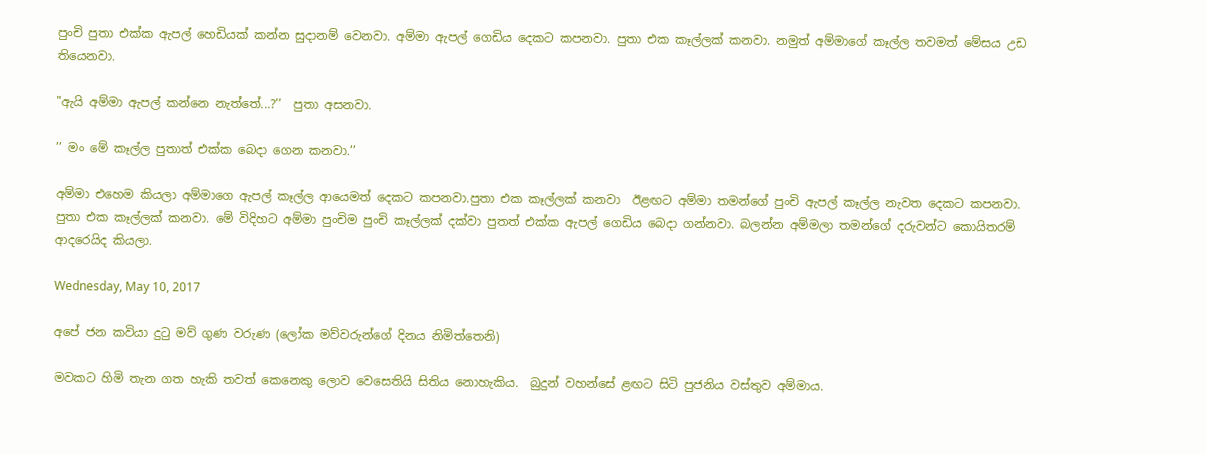පුංචි පුතා එක්ක ඇපල් හෙඩියක් කන්න සුදානම් වෙනවා. අම්මා ඇපල් ගෙඩිය දෙකට කපනවා. පුතා එක කෑල්ලක් කනවා. නමුත් අම්මාගේ කෑල්ල තවමත් මේසය උඩ තියෙනවා.

"ඇයි අම්මා ඇපල් කන්නෙ නැත්තේ...?’’  පුතා අසනවා.

’’ මං මේ කෑල්ල පුතාත් එක්ක බෙදා ගෙන කනවා.’’

අම්මා එහෙම කියලා අම්මාගෙ ඇපල් කෑල්ල ආයෙමත් දෙකට කපනවා.පුතා එක කෑල්ලක් කනවා  ඊළඟට අම්මා තමන්ගේ පුංචි ඇපල් කෑල්ල නැවත දෙකට කපනවා. පුතා එක කෑල්ලක් කනවා. මේ විදිහට අම්මා පුංචිම පුංචි කෑල්ලක් දක්වා පුතත් එක්ක ඇපල් ගෙඩිය බෙදා ගන්නවා. බලන්න අම්මලා තමන්ගේ දරුවන්ට කොයිතරම් ආදරෙයිද කියලා.

Wednesday, May 10, 2017

අපේ ජන කවියා දුටු මව් ගුණ වරුණ (ලෝක මව්වරුන්ගේ දිනය නිමිත්තෙනි)

මවකට හිමි තැන ගත හැකි තවත් කෙනෙකු ලොව වෙසෙතියි සිතිය නොහැකිය.  බුදුන් වහන්සේ ළඟට සිටි පුජනිය වස්තුව අම්මාය.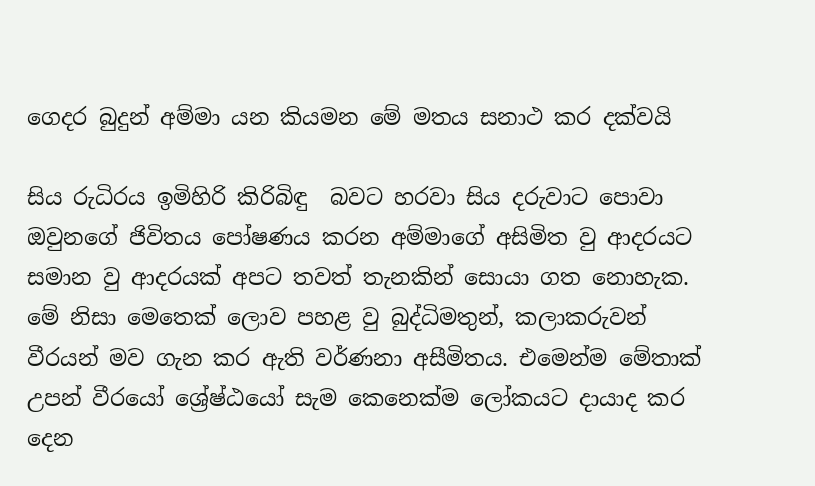ගෙදර බුදුන් අම්මා යන කියමන මේ මතය සනාථ කර දක්වයි

සිය රුධිරය ඉමිහිරි කිරිබිඳු  බවට හරවා සිය දරුවාට පොවා ඔවුනගේ ජිවිතය පෝෂණය කරන අම්මාගේ අසිමිත වු ආදරයට සමාන වු ආදරයක් අපට තවත් තැනකින් සොයා ගත නොහැක. මේ නිසා මෙතෙක් ලොව පහළ වු බුද්ධිමතුන්, කලාකරුවන් වීරයන් මව ගැන කර ඇති වර්ණනා අසීමිතය. එමෙන්ම මේතාක් උපන් වීරයෝ ශ්‍රේෂ්ඨයෝ සැම කෙනෙක්ම ලෝකයට දායාද කර දෙන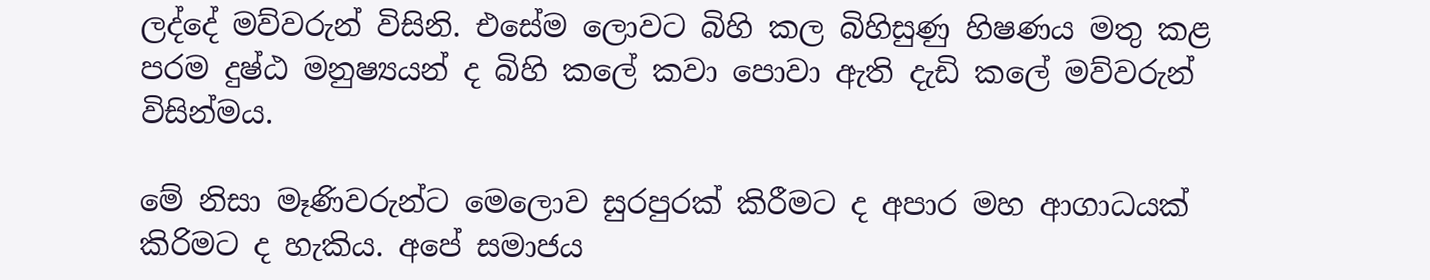ලද්දේ මව්වරුන් විසිනි. එසේම ලොවට බිහි කල බිහිසුණු හිෂණය මතු කළ පරම දුෂ්ඨ මනුෂ්‍යයන් ද බිහි කලේ කවා පොවා ඇති දැඩි කලේ මව්වරුන් විසින්මය.

මේ නිසා මෑණිවරුන්ට මෙලොව සුරපුරක් කිරීමට ද අපාර මහ ආගාධයක් කිරිමට ද හැකිය. අපේ සමාජය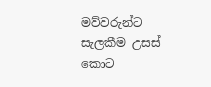මව්වරුන්ට සැලකීම උසස් කොට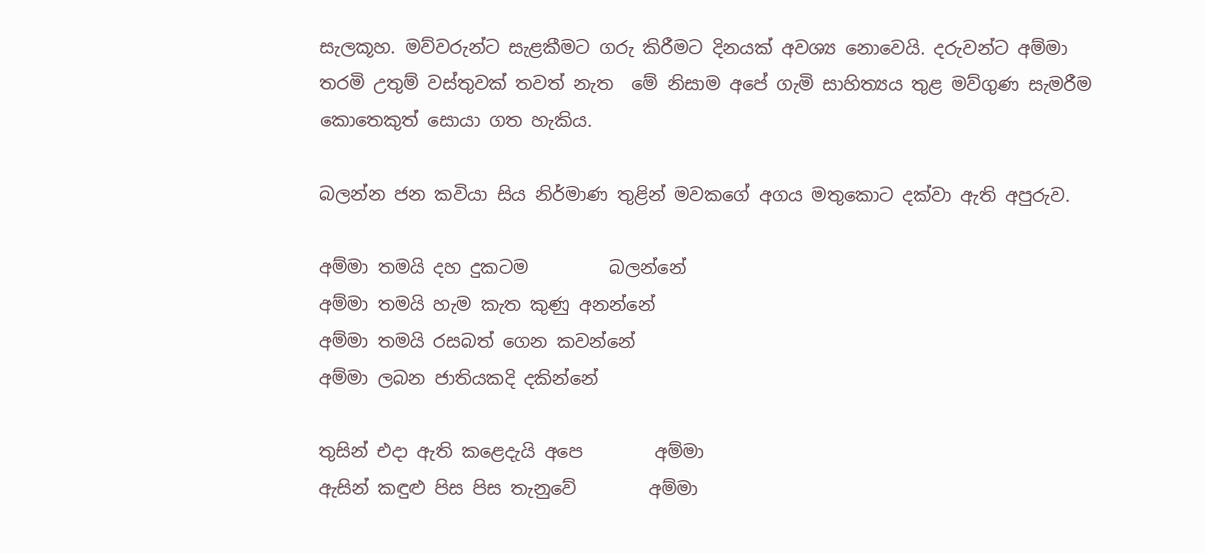සැලකූහ. මව්වරුන්ට සැළකීමට ගරු කිරීමට දිනයක් අවශ්‍ය නොවෙයි. දරුවන්ට අම්මා තරමි උතුම් වස්තුවක් තවත් නැත  මේ නිසාම අපේ ගැමි සාහිත්‍යය තුළ මව්ගුණ සැමරීම කොතෙකුත් සොයා ගත හැකිය.

බලන්න ජන කවියා සිය නිර්මාණ තුළින් මවකගේ අගය මතුකොට දක්වා ඇති අපුරුව.

අම්මා තමයි දහ දුකටම         බලන්නේ
අම්මා තමයි හැම කැත කුණු අනන්නේ
අම්මා තමයි රසබත් ගෙන කවන්නේ
අම්මා ලබන ජාතියකදි දකින්නේ

තුසින් එදා ඇති කළෙදැයි අපෙ        අම්මා
ඇසින් කඳුළු පිස පිස තැනුවේ        අම්මා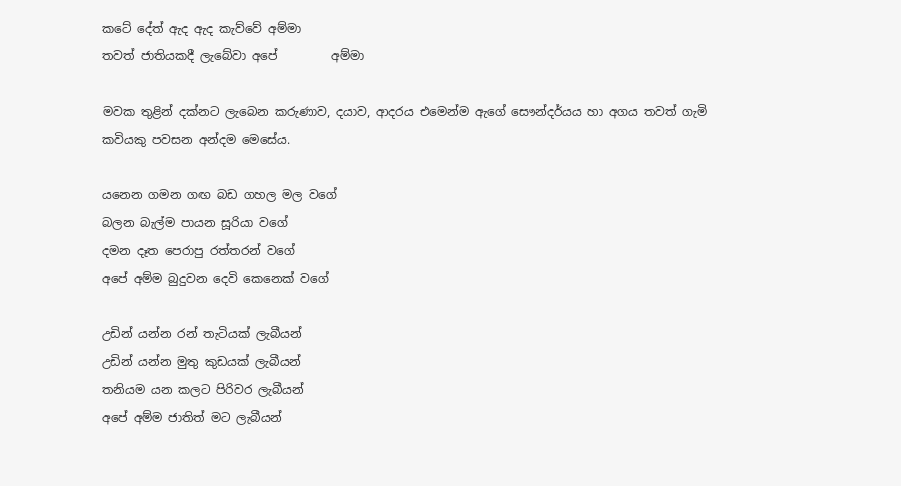කටේ දේත් ඇද ඇද කැව්වේ අම්මා
තවත් ජාතියකදී ලැබේවා අපේ         අම්මා

මවක තුළින් දක්නට ලැබෙන කරුණාව, දයාව, ආදරය එමෙන්ම ඇගේ සෞන්දර්යය හා අගය තවත් ගැමි කවියකු පවසන අන්දම මෙසේය.

යනෙන ගමන ගඟ බඩ ගහල මල වගේ
බලන බැල්ම පායන සූරියා වගේ
දමන දෑත පෙරාපු රත්තරන් වගේ
අපේ අම්ම බුදුවන දෙවි කෙනෙක් වගේ

උඩින් යන්න රන් තැටියක් ලැබීයන්
උඩින් යන්න මුතු කුඩයක් ලැබීයන්
තනියම යන කලට පිරිවර ලැබීයන්
අපේ අම්ම ජාතිත් මට ලැබීයන්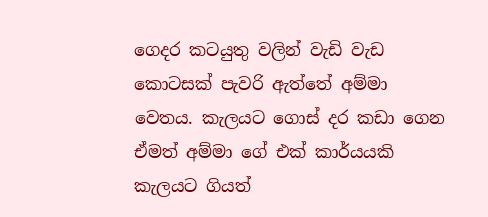ගෙදර කටයුතු වලින් වැඩි වැඩ කොටසක් පැවරි ඇත්තේ අම්මා වෙතය. කැලයට ගොස් දර කඩා ගෙන ඒමත් අම්මා ගේ එක් කාර්යයකි  කැලයට ගියත්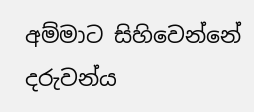අම්මාට සිහිවෙන්නේ දරුවන්ය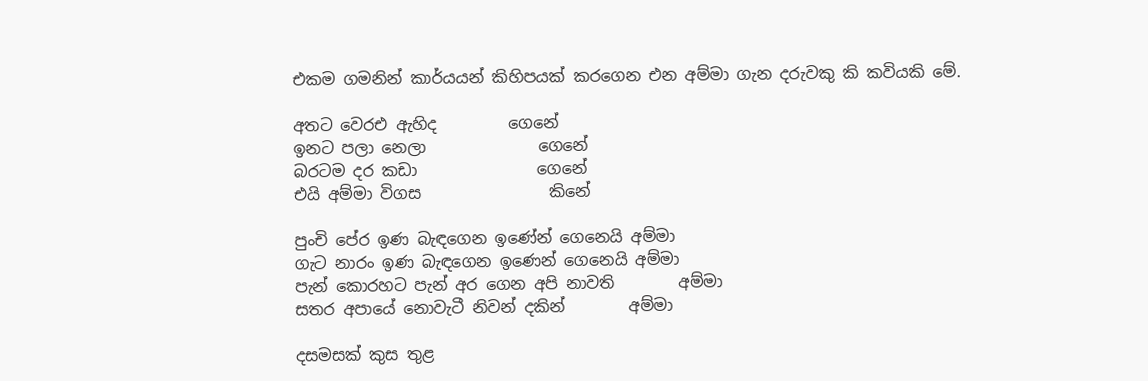එකම ගමනින් කාර්යයන් කිහිපයක් කරගෙන එන අම්මා ගැන දරුවකු කි කවියකි මේ.

අතට වෙරඑ ඇහිද         ගෙනේ
ඉනට පලා නෙලා              ගෙනේ
බරටම දර කඩා               ගෙනේ
එයි අම්මා විගස                කිනේ

පුංචි පේර ඉණ බැඳගෙන ඉණේන් ගෙනෙයි අම්මා
ගැට නාරං ඉණ බැඳගෙන ඉණෙන් ගෙනෙයි අම්මා
පැන් කොරහට පැන් අර ගෙන අපි නාවති        අම්මා
සතර අපායේ නොවැටී නිවන් දකින්        අම්මා

දසමසක් කුස තුළ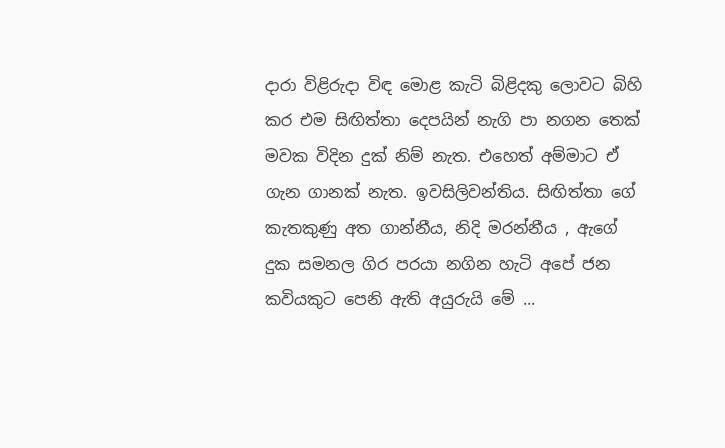දාරා විළිරුදා විඳ මොළ කැටි බිළිදකු ලොවට බිහි කර එම සිඟිත්තා දෙපයින් නැගි පා නගන තෙක් මවක විදින දුක් නිම් නැත. එහෙත් අම්මාට ඒ ගැන ගානක් නැත. ඉවසිලිවන්තිය. සිඟිත්තා ගේ කැතකුණු අත ගාන්නීය, නිදි මරන්නීය , ඇගේ දුක සමනල ගිර පරයා නගින හැටි අපේ ජන කවියකුට පෙනි ඇති අයුරුයි මේ ...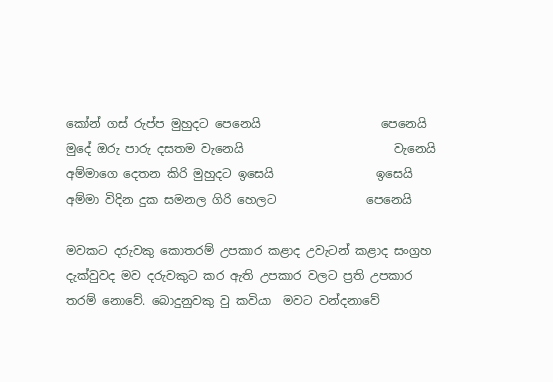කෝන් ගස් රුප්ප මුහුදට පෙනෙයි                    පෙනෙයි
මුදේ ඔරු පාරු දසතම වැනෙයි                         වැනෙයි
අම්මාගෙ දෙතන කිරි මුහුදට ඉසෙයි                 ඉසෙයි
අම්මා විදින දුක සමනල ගිරි හෙලට               පෙනෙයි

මවකට දරුවකු කොතරම් උපකාර කළාද උවැටන් කළාද සංග්‍රහ දැක්වුවද මව දරුවකුට කර ඇති උපකාර වලට ප්‍රති උපකාර තරම් නොවේ. බොදුනුවකු වු කවියා  මවට වන්දනාවේ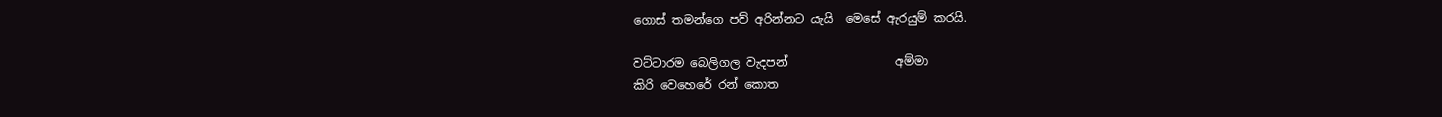ගොස් තමන්ගෙ පව් අරින්නට යැයි  මෙසේ ඇරයුම් කරයි.

වට්ටාරම බෙලිගල වැදපන්                  අම්මා
කිරි වෙහෙරේ රන් කොත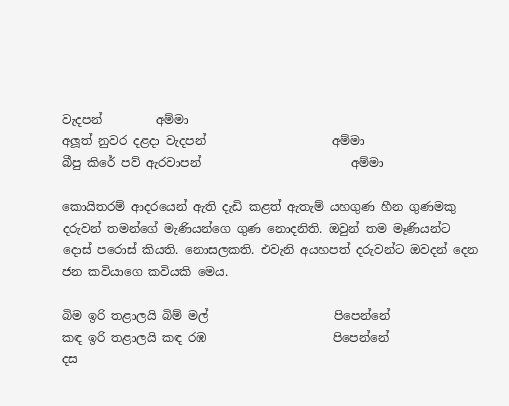වැදපන්         අම්මා
අලූත් නුවර දළදා වැදපන්                     අම්මා
බීපු කිරේ පව් ඇරවාපන්                         අම්මා

කොයිතරම් ආදරයෙන් ඇති දැඩි කළත් ඇතැම් යහගුණ හීන ගුණමකු දරුවන් තමන්ගේ මැණියන්ගෙ ගුණ නොදනිති. ඔවුන් තම මෑණියන්ට දොස් පරොස් කියති. නොසලකති. එවැනි අයහපත් දරුවන්ට ඔවදන් දෙන ජන කවියාගෙ කවියකි මෙය.

බිම ඉරි තළාලයි බිම් මල්                     පිපෙන්නේ
කඳ ඉරි තළාලයි කඳ රඹ                     පිපෙන්නේ
දස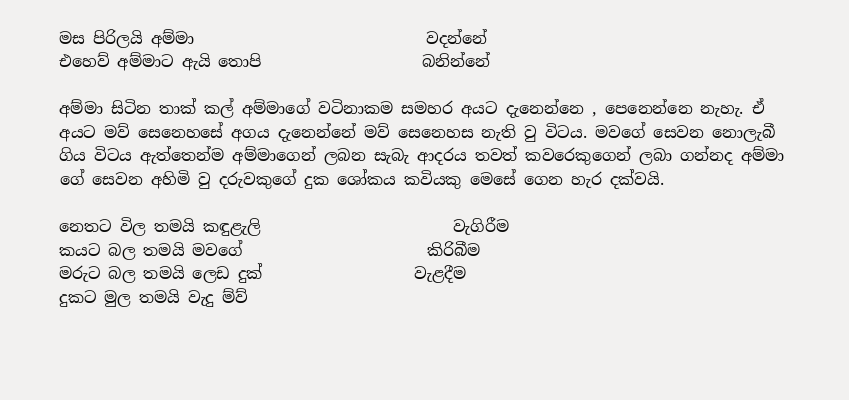මස පිරිලයි අම්මා                             වදන්නේ
එහෙව් අම්මාට ඇයි තොපි                    බනින්නේ

අම්මා සිටින තාක් කල් අම්මාගේ වටිනාකම සමහර අයට දැනෙන්නෙ , පෙනෙන්නෙ නැහැ. ඒ අයට මව් සෙනෙහසේ අගය දැනෙන්නේ මව් සෙනෙහස නැති වු විටය. මවගේ සෙවන නොලැබී ගිය විටය ඇත්තෙන්ම අම්මාගෙන් ලබන සැබැ ආදරය තවත් කවරෙකුගෙන් ලබා ගන්නද අම්මා ගේ සෙවන අහිමි වු දරුවකුගේ දුක ශෝකය කවියකු මෙසේ ගෙන හැර දක්වයි.

නෙතට විල තමයි කඳුළැලි                        වැගිරීම
කයට බල තමයි මවගේ                       කිරිබීම
මරුට බල තමයි ලෙඩ දුක්                   වැළදීම
දුකට මුල තමයි වැදු ම්ව්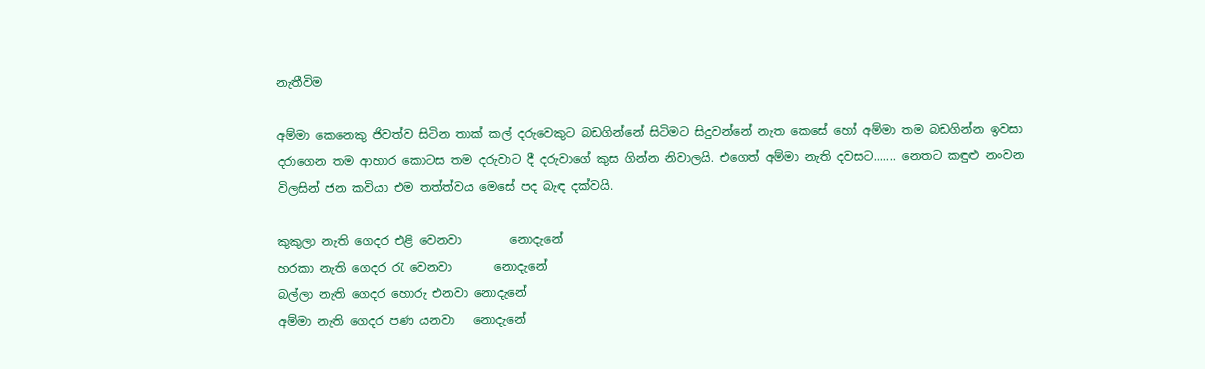නැතීවිම

අම්මා කෙනෙකු ජිවත්ව සිටින තාක් කල් දරුවෙකුට බඩගින්නේ සිටිමට සිදුවන්නේ නැත කෙසේ හෝ අම්මා තම බඩගින්න ඉවසා දරාගෙන තම ආහාර කොටස තම දරුවාට දී දරුවාගේ කුස ගින්න නිවාලයි. එගෙත් අම්මා නැති දවසට....... නෙතට කඳුළු නංවන විලසින් ජන කවියා එම තත්ත්වය මෙසේ පද බැඳ දක්වයි.

කුකුලා නැති ගෙදර එළි වෙනවා        නොදැනේ
හරකා නැති ගෙදර රැ වෙනවා       නොදැනේ
බල්ලා නැති ගෙදර හොරු එනවා නොදැනේ
අම්මා නැති ගෙදර පණ යනවා   නොදැනේ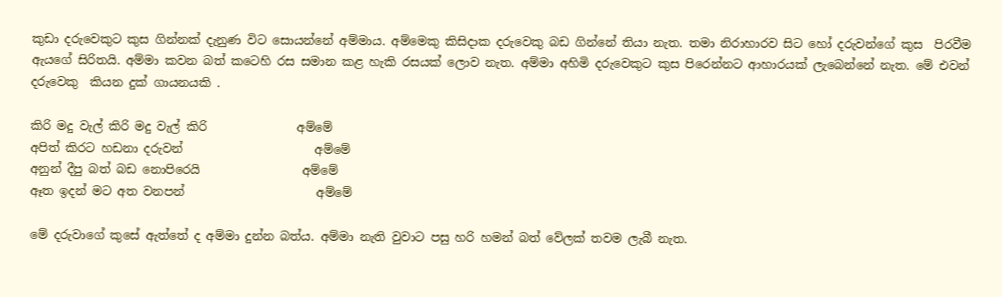කුඩා දරුවෙකුට කුස ගින්නක් දැනුණ විට සොයන්නේ අම්මාය. අම්මෙකු කිසිදාක දරුවෙකු බඩ ගින්නේ තියා නැත. තමා නිරාහාරව සිට හෝ දරුවන්ගේ කුස  පිරවීම ඇයගේ සිරිතයි. අම්මා කවන බත් කටෙහි රස සමාන කළ හැකි රසයක් ලොව නැත. අම්මා අහිමි දරුවෙකුට කුස පිරෙන්නට ආහාරයක් ලැබෙන්නේ නැත. මේ එවන් දරුවෙකු  කියන දුක් ගායනයකි .

කිරි මදු වැල් කිරි මදු වැල් කිරි               අම්මේ
අපිත් කිරට හඩනා දරුවන්                      අම්මේ
අනුන් දීපු බත් බඩ නොපිරෙයි                 අම්මේ
ඈත ඉදන් මට අත වනපන්                      අම්මේ

මේ දරුවාගේ කුසේ ඇත්තේ ද අම්මා දුන්න බත්ය. අම්මා නැති වුවාට පසු හරි හමන් බත් වේලක් තවම ලැබී නැත.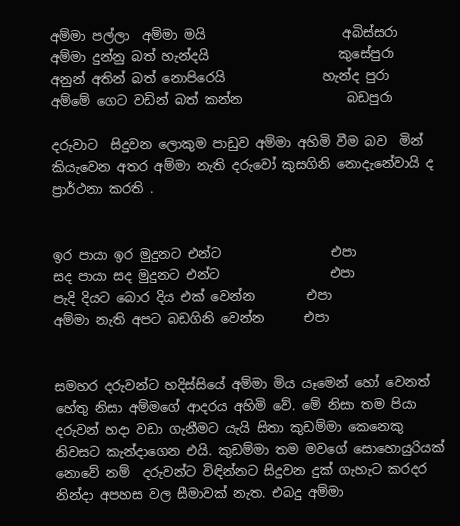අම්මා පල්ලා  අම්මා මයි                     අබිස්සරා
අම්මා දුන්නු බත් හැන්දයි                    කුසේපුරා
අනුන් අතින් බත් නොපිරෙයි               හැන්ද පුරා
අම්මේ ගෙට වඩින් බත් කන්න                බඩපුරා

දරුවාට  සිදුවන ලොකුම පාඩුව අම්මා අහිමි වීම බව  මින් කියැවෙන අතර අම්මා නැති දරුවෝ කුසගිනි නොදැනේවායි ද ප්‍රාර්ථනා කරති .


ඉර පායා ඉර මුදුනට එන්ට                 එපා
සද පායා සද මුදුනට එන්ට                 එපා
පැදි දියට බොර දිය එක් වෙන්න        එපා
අම්මා නැති අපට බඩගිනි වෙන්න      එපා


සමහර දරුවන්ට හදිස්සියේ අම්මා මිය යෑමෙන් හෝ වෙනත් හේතු නිසා අම්මගේ ආදරය අහිමි වේ. මේ නිසා තම පියා දරුවන් හදා වඩා ගැනීමට යැයි සිතා කුඩම්මා කෙනෙකු නිවසට කැන්දාගෙන එයි. කුඩම්මා තම මවගේ සොහොයුරියක් නොවේ නම්  දරුවන්ට විඳින්නට සිදුවන දුක් ගැහැට කරදර නින්දා අපහස වල සීමාවක් නැත. එබදු අම්මා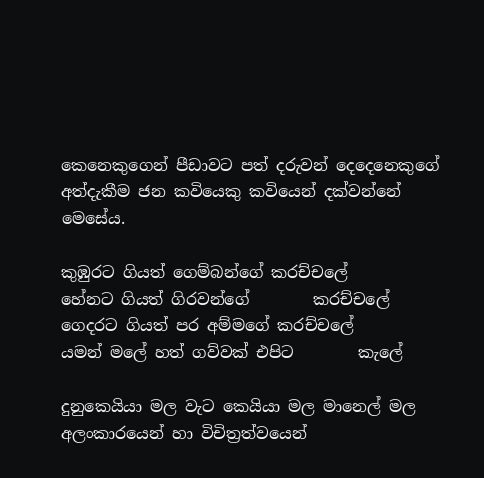කෙනෙකුගෙන් පීඩාවට පත් දරුවන් දෙදෙනෙකුගේ අත්දැකීම ජන කවියෙකු කවියෙන් දක්වන්නේ මෙසේය.

කුඹුරට ගියත් ගෙම්බන්ගේ කරච්චලේ
හේනට ගියත් ගිරවන්ගේ        කරච්චලේ
ගෙදරට ගියත් පර අම්මගේ කරච්චලේ
යමන් මලේ හත් ගව්වක් එපිට        කැලේ

දුනුකෙයියා මල වැට කෙයියා මල මානෙල් මල අලංකාරයෙන් හා විචිත්‍රත්වයෙන්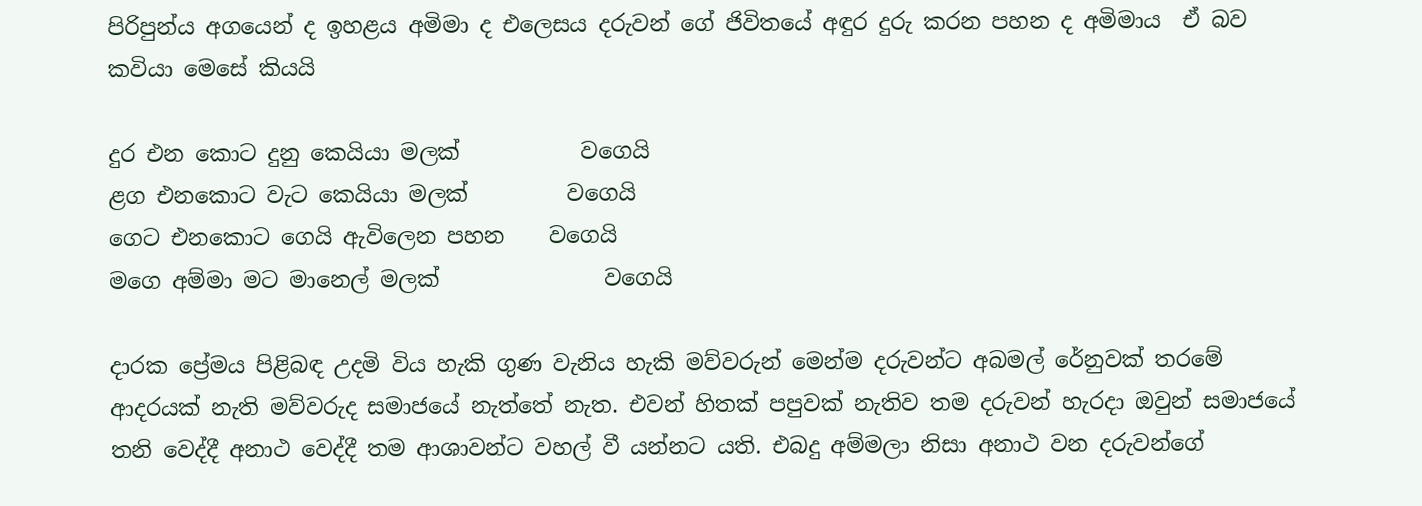පිරිපුන්ය අගයෙන් ද ඉහළය අමිමා ද එලෙසය දරුවන් ගේ ජිවිතයේ අඳුර දුරු කරන පහන ද අමිමාය  ඒ බව කවියා මෙසේ කියයි

දුර එන කොට දුනු කෙයියා මලක්           වගෙයි
ළග එනකොට වැට කෙයියා මලක්         වගෙයි
ගෙට එනකොට ගෙයි ඇවිලෙන පහන    වගෙයි
මගෙ අම්මා මට මානෙල් මලක්               වගෙයි

දාරක ප්‍රේමය පිළිබඳ උදමි විය හැකි ගුණ වැනිය හැකි මව්වරුන් මෙන්ම දරුවන්ට අබමල් රේනුවක් තරමේ ආදරයක් නැති මව්වරුද සමාජයේ නැත්තේ නැත. එවන් හිතක් පපුවක් නැතිව තම දරුවන් හැරදා ඔවුන් සමාජයේ තනි වෙද්දී අනාථ වෙද්දී තම ආශාවන්ට වහල් වී යන්නට යති. එබදු අම්මලා නිසා අනාථ වන දරුවන්ගේ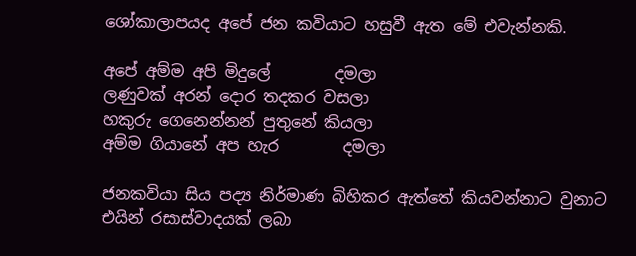ශෝකාලාපයද අපේ ජන කවියාට හසුවී ඇත මේ එවැන්නකි.

අපේ අම්ම අපි මිදුලේ        දමලා
ලණුවක් අරන් දොර තදකර වසලා
හකුරු ගෙනෙන්නන් පුතුනේ කියලා
අම්ම ගියානේ අප හැර        දමලා

ජනකවියා සිය පද්‍ය නිර්මාණ බිහිකර ඇත්තේ කියවන්නාට වුනාට එයින් රසාස්වාදයක් ලබා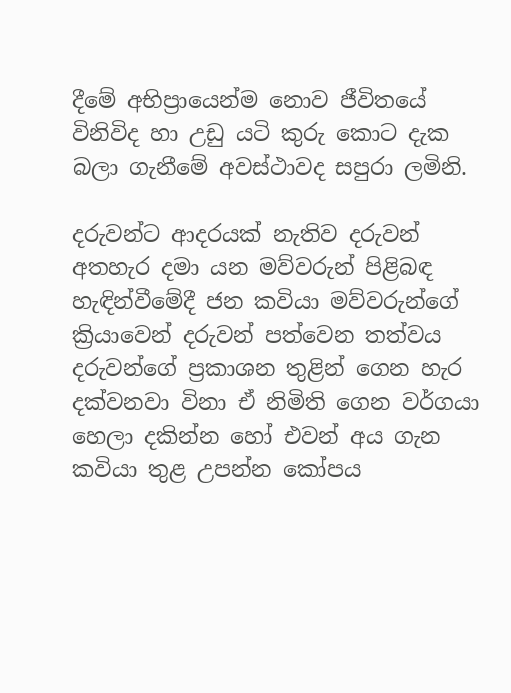දීමේ අභිප්‍රායෙන්ම නොව ජීවිතයේ විනිවිද හා උඩු යටි කුරු කොට දැක බලා ගැනීමේ අවස්ථාවද සපුරා ලමිනි.

දරුවන්ට ආදරයක් නැතිව දරුවන් අතහැර දමා යන මව්වරුන් පිළිබඳ හැඳින්වීමේදී ජන කවියා මව්වරුන්ගේ ක්‍රියාවෙන් දරුවන් පත්වෙන තත්වය දරුවන්ගේ ප්‍රකාශන තුළින් ගෙන හැර දක්වනවා විනා ඒ නිමිති ගෙන වර්ගයා හෙලා දකින්න හෝ එවන් අය ගැන කවියා තුළ උපන්න කෝපය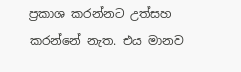ප්‍රකාශ කරන්නට උත්සහ කරන්නේ නැත. එය මානව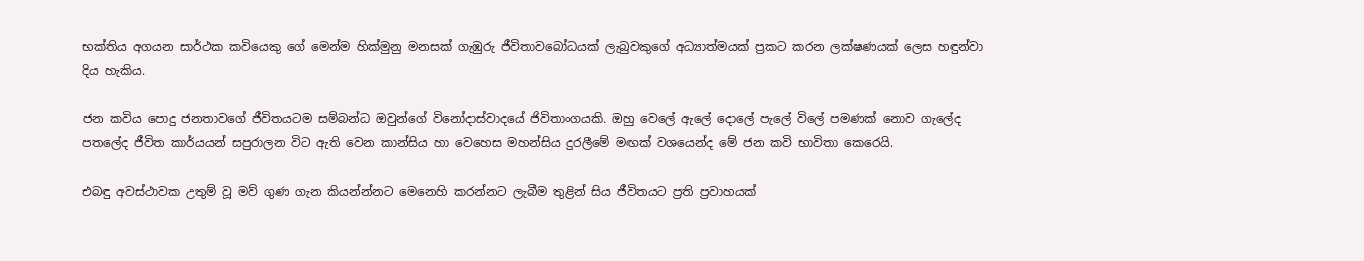භක්තිය අගයන සාර්ථක කවියෙකු ගේ මෙන්ම හික්මුනු මනසක් ගැඹුරු ජීවිතාවබෝධයක් ලැබුවකුගේ අධ්‍යාත්මයක් ප්‍රකට කරන ලක්ෂණයක් ලෙස හඳුන්වා දිය හැකිය.

ජන කවිය පොදු ජනතාවගේ ජීවිතයටම සම්බන්ධ ඔවුන්ගේ විනෝදාස්වාදයේ ජිවිතාංගයකි. ඔහු වෙලේ ඇලේ දොලේ පැලේ විලේ පමණක් නොව ගැලේද පතලේද ජීවිත කාර්යයන් සපුරාලන විට ඇති වෙන කාන්සිය හා වෙහෙස මහන්සිය දුරලීමේ මඟක් වශයෙන්ද මේ ජන කවි භාවිතා කෙරෙයි.

එබඳු අවස්ථාවක උතුම් වූ මව් ගුණ ගැන කියන්න්නට මෙනෙහි කරන්නට ලැබීම තුළින් සිය ජීවිතයට ප්‍රති ප්‍රවාහයක්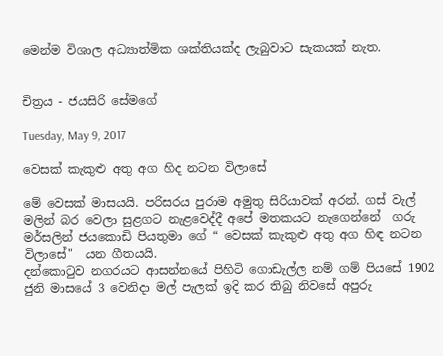මෙන්ම විශාල අධ්‍යාත්මික ශක්තියක්ද ලැබුවාට සැකයක් නැත.


චිත්‍රය - ජයසිරි සේමගේ

Tuesday, May 9, 2017

වෙසක් කැකුළු අතු අග හිද නටන විලාසේ

මේ වෙසක් මාසයයි. පරිසරය පුරාම අමුතු සිරියාවක් අරන්. ගස් වැල් මලින් බර වෙලා සුළගට නැළවෙද්දී අපේ මතකයට නැගෙන්නේ  ගරු මර්සලින් ජයකොඩි පියතුමා ගේ “ වෙසක් කැකුළු අතු අග හිඳ නටන විලාසේ"  යන ගීතයයි.
දන්කොටුව නගරයට ආසන්නයේ පිහිටි ගොඩැල්ල නම් ගම් පියසේ 1902 ජුනි මාසයේ 3 වෙනිදා මල් පැලක් ඉදි කර තිබු නිවසේ අපුරු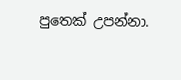පුතෙක් උපන්නා.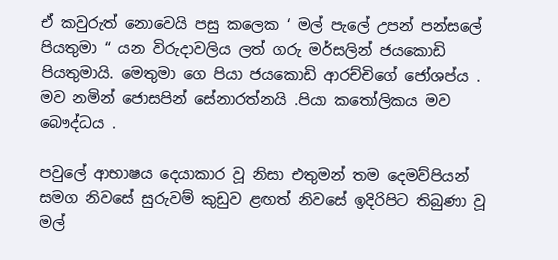ඒ කවුරුත් නොවෙයි පසු කලෙක ‘ මල් පැලේ උපන් පන්සලේ පියතුමා “ යන විරුදාවලිය ලත් ගරු මර්සලින් ජයකොඩි පියතුමායි. මෙතුමා ගෙ පියා ජයකොඩි ආරච්චිගේ ජෝශප්ය . මව නමින් ජොසපින් සේනාරත්නයි .පියා කතෝලිකය මව බෞද්ධය .

පවුලේ ආභාෂය දෙයාකාර වූ නිසා එතුමන් තම දෙමව්පියන් සමග නිවසේ සුරුවම් කුඩුව ළඟත් නිවසේ ඉදිරිපිට තිබුණා වූ මල්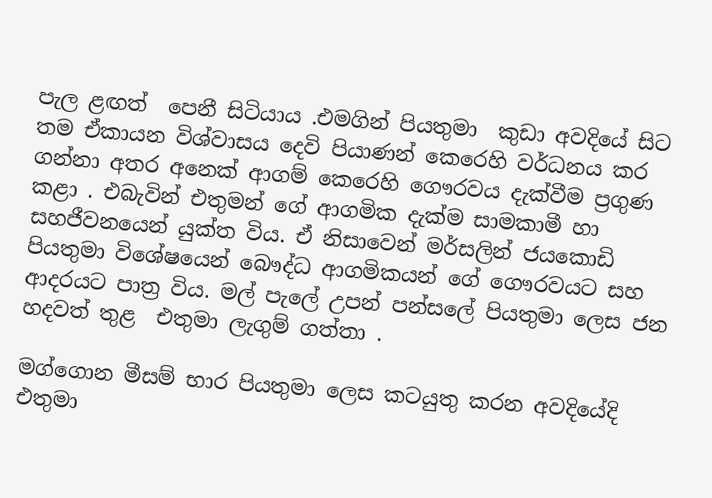පැල ළඟත්  පෙනී සිටියාය .එමගින් පියතුමා  කුඩා අවදියේ සිට තම ඒකායන විශ්වාසය දෙවි පියාණන් කෙරෙහි වර්ධනය කර ගන්නා අතර අනෙක් ආගම් කෙරෙහි ගෞරවය දැක්වීම ප්‍රගුණ කළා . එබැවින් එතුමන් ගේ ආගමික දැක්ම සාමකාමී හා සහජීවනයෙන් යුක්ත විය. ඒ නිසාවෙන් මර්සලින් ජයකොඩි පියතුමා විශේෂයෙන් බෞද්ධ ආගමිකයන් ගේ ගෞරවයට සහ ආදරයට පාත්‍ර විය. මල් පැලේ උපන් පන්සලේ පියතුමා ලෙස ජන හදවත් තුළ  එතුමා ලැගුම් ගත්තා .

මග්ගොන මීසම් භාර පියතුමා ලෙස කටයුතු කරන අවදියේදි එතුමා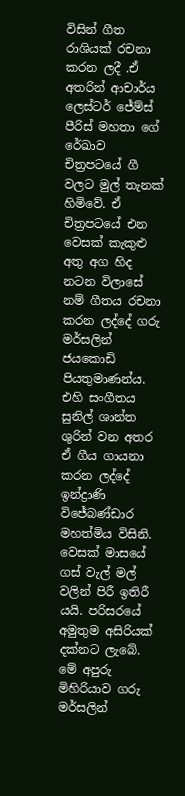විසින් ගීත රාශියක් රචනා කරන ලදී .ඒ අතරින් ආචාර්ය ලෙස්ටර් ජේම්ස් පීරිස් මහතා ගේ රේඛාව චිත්‍රපටයේ ගී වලට මුල් තැනක් හිමිවේ. ඒ චිත්‍රපටයේ එන වෙසක් කැකුළු අතු අග හිද නටන විලාසේ නම් ගීතය රචනා කරන ලද්දේ ගරු මර්සලින් ජයකොඩි පියතුමාණන්ය. එහි සංගීතය සුනිල් ශාන්ත ශුරින් වන අතර  ඒ ගීය ගායනා කරන ලද්දේ ඉන්ද්‍රාණි විජේබණ්ඩාර මහත්මිය විසිනි.
වෙසක් මාසයේ ගස් වැල් මල් වලින් පිරී ඉතිරී යයි. පරිසරයේ  අමුතුම අසිරියක් දක්නට ලැබේ. මේ අපුරු මිහිරියාව ගරු මර්සලින්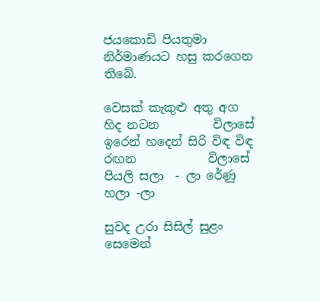ජයකොඩි පියතුමා නිර්මාණයට හසු කරගෙන තිබේ.

වෙසක් කැකුළු අතු අග හිද නටන         විලාසේ
ඉරෙන් හදෙන් සිරි විඳ විඳ රඟන            විලාසේ
පියලි සලා  - ලා රේණු  හලා -ලා

සුවද උරා සිසිල් සුළං සෙමෙන්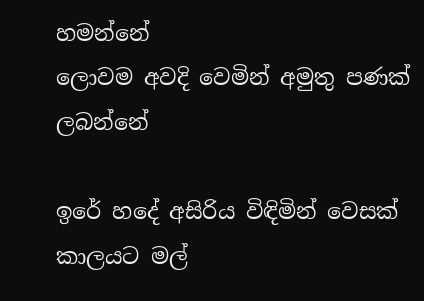හමන්නේ
ලොවම අවදි වෙමින් අමුතු පණක්     ලබන්නේ

ඉරේ හදේ අසිරිය විඳිමින් වෙසක් කාලයට මල්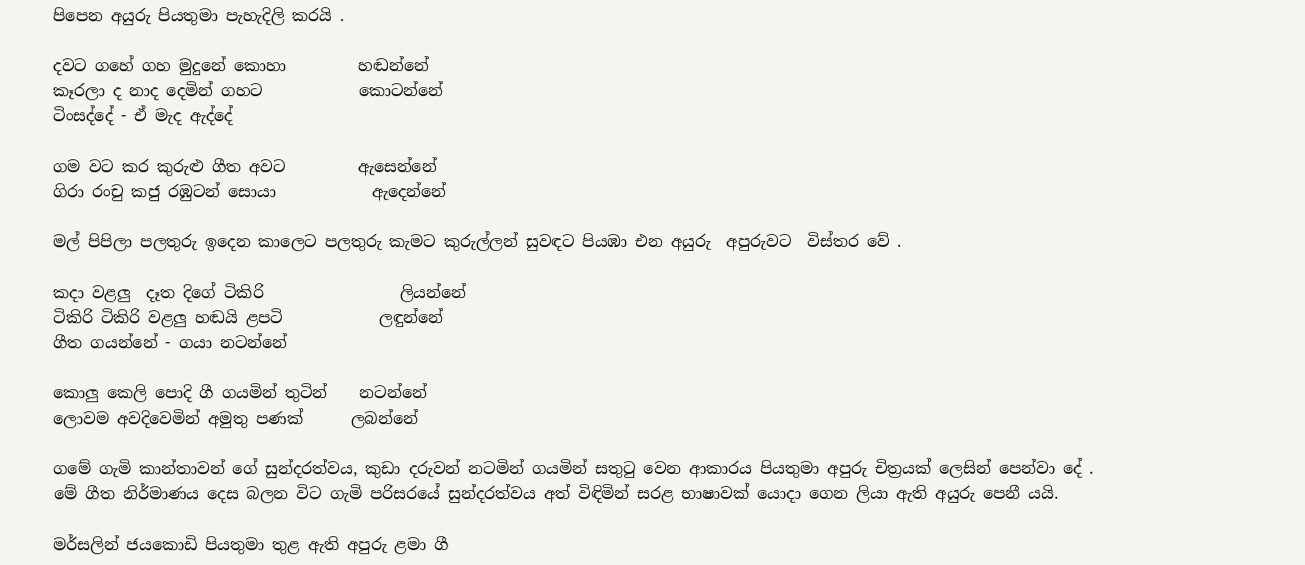පිපෙන අයුරු පියතුමා පැහැදිලි කරයි .

දවට ගහේ ගහ මුදුනේ කොහා         හඬන්නේ
කෑරලා ද නාද දෙමින් ගහට            කොටන්නේ
ටිංසද්දේ - ඒ මැද ඇද්දේ

ගම වට කර කුරුළු ගීත අවට         ඇසෙන්නේ
ගිරා රංචු කජු රඹුටන් සොයා            ඇදෙන්නේ

මල් පිපිලා පලතුරු ඉදෙන කාලෙට පලතුරු කැමට කුරුල්ලන් සුවඳට පියඹා එන අයුරු  අපුරුවට  විස්තර වේ .

කදා වළලු  දෑත දිගේ ටිකිරි                 ලියන්නේ
ටිකිරි ටිකිරි වළලු හඬයි ළපටි            ලඳුන්නේ
ගීත ගයන්නේ - ගයා නටන්නේ

කොලු කෙලි පොදි ගී ගයමින් තුටින්    නටන්නේ
ලොවම අවදිවෙමින් අමුතු පණක්      ලබන්නේ

ගමේ ගැමි කාන්තාවන් ගේ සුන්දරත්වය, කුඩා දරුවන් නටමින් ගයමින් සතුටු වෙන ආකාරය පියතුමා අපුරු චිත්‍රයක් ලෙසින් පෙන්වා දේ . මේ ගීත නිර්මාණය දෙස බලන විට ගැමි පරිසරයේ සුන්දරත්වය අත් විඳිමින් සරළ භාෂාවක් යොදා ගෙන ලියා ඇති අයුරු පෙනී යයි.

මර්සලින් ජයකොඩි පියතුමා තුළ ඇති අපුරු ළමා ගී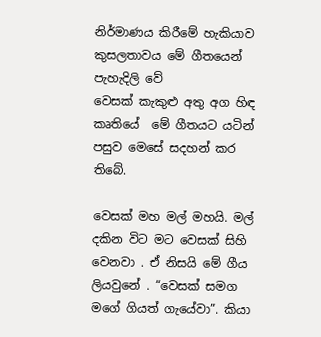නිර්මාණය කිරීමේ හැකියාව කුසලතාවය මේ ගීතයෙන් පැහැදිලි වේ
වෙසක් කැකුළු අතු අග හිඳ කෘතියේ  මේ ගීතයට යටින් පසුව මෙසේ සදහන් කර තිබේ.

වෙසක් මහ මල් මහයි. මල් දකින විට මට වෙසක් සිහි වෙනවා . ඒ නිසයි මේ ගීය ලියවුනේ . “වෙසක් සමග මගේ ගියත් ගැයේවා”. කියා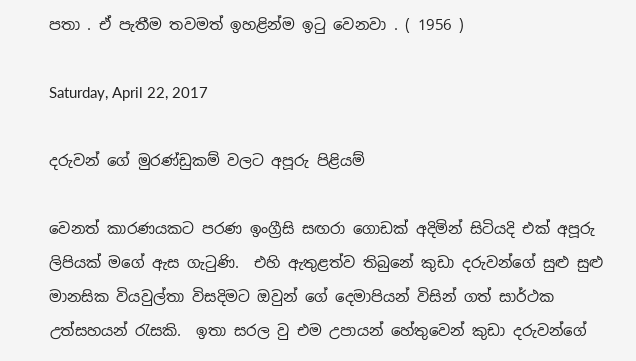පතා . ඒ පැතීම තවමත් ඉහළින්ම ඉටු වෙනවා . ( 1956 )

Saturday, April 22, 2017

දරුවන් ගේ මුරණ්ඩුකම් වලට අපූරු පිළියම්

වෙනත් කාරණයකට පරණ ඉංග්‍රීසි සඟරා ගොඩක් අදිමින් සිටියදි එක් අපූරු ලිපියක් මගේ ඇස ගැටුණි.  එහි ඇතුළත්ව තිබුනේ කුඩා දරුවන්ගේ සුළු සුළු  මානසික වියවුල්තා විසදිමට ඔවුන් ගේ දෙමාපියන් විසින් ගත් සාර්ථක උත්සහයන් රැසකි.  ඉතා සරල වු එම උපායන් හේතුවෙන් කුඩා දරුවන්ගේ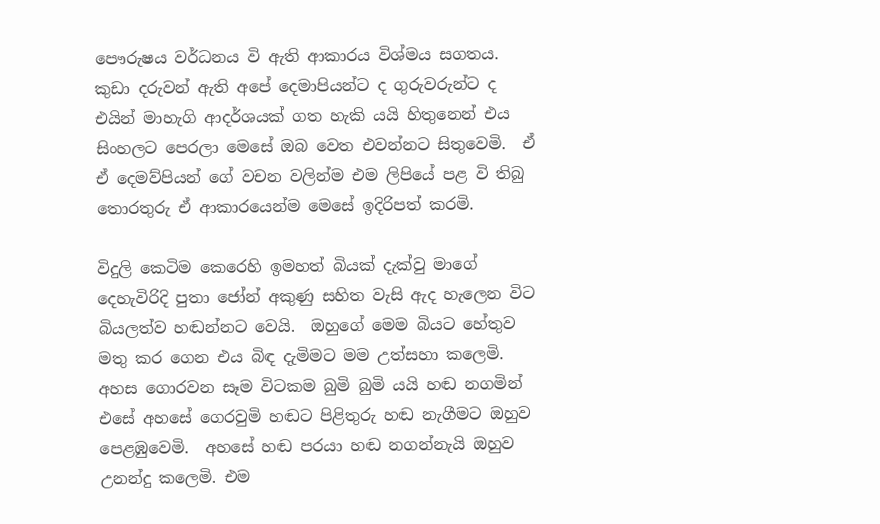පෞරුෂය වර්ධනය වි ඇති ආකාරය විශ්මය සගතය.  කුඩා දරුවන් ඇති අපේ දෙමාපියන්ට ද ගුරුවරුන්ට ද එයින් මාහැගි ආදර්ශයක් ගත හැකි යයි හිතුනෙන් එය සිංහලට පෙරලා මෙසේ ඔබ වෙත එවන්නට සිතුවෙමි.  ඒ ඒ දෙමව්පියන් ගේ වචන වලින්ම එම ලිපියේ පළ වි තිබු තොරතුරු ඒ ආකාරයෙන්ම මෙසේ ඉදිරිපත් කරමි.

විදුලි කෙටිම කෙරෙහි ඉමහත් බියක් දැක්වු මාගේ දෙහැවිරිදි පුතා ජෝන් අකුණු සහිත වැසි ඇද හැලෙන විට බියලත්ව හඬන්නට වෙයි.  ඔහුගේ මෙම බියට හේතුව මතු කර ගෙන එය බිඳ දැමිමට මම උත්සහා කලෙමි.  අහස ගොරවන සෑම විටකම බුමි බුමි යයි හඬ නගමින් එසේ අහසේ ගෙරවුමි හඬට පිළිතුරු හඬ නැගීමට ඔහුව පෙළඹුවෙමි.  අහසේ හඬ පරයා හඬ නගන්නැයි ඔහුව උනන්දු කලෙමි. එම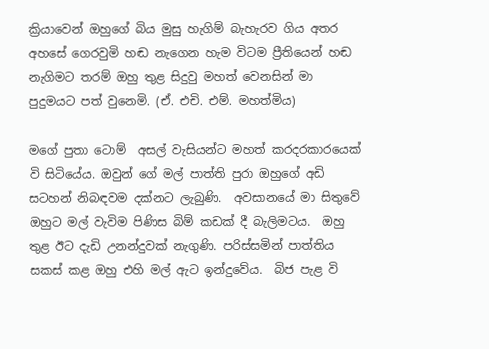ක්‍රියාවෙන් ඔහුගේ බිය මුසු හැගිම් බැහැරව ගිය අතර අහසේ ගෙරවුමි හඬ නැගෙන හැම විටම ප්‍රීතියෙන් හඬ නැගිමට තරම් ඔහු තුළ සිදුවු මහත් වෙනසින් මා පුදුමයට පත් වුනෙමි. (ඒ. එචි. එම්. මහත්මිය)

මගේ පුතා ටොම්  අසල් වැසියන්ට මහත් කරදරකාරයෙක් වි සිටියේය. ඔවුන් ගේ මල් පාත්ති පුරා ඔහුගේ අඩි සටහන් නිබඳවම දක්නට ලැබුණි.  අවසානයේ මා සිතුවේ ඔහුට මල් වැවිම පිණිස බිම් කඩක් දී බැලිමටය.  ඔහු තුළ ඊට දැඩි උනන්දුවක් නැගුණි. පරිස්සමින් පාත්තිය සකස් කළ ඔහු එහි මල් ඇට ඉන්දුවේය.  බිජ පැළ වි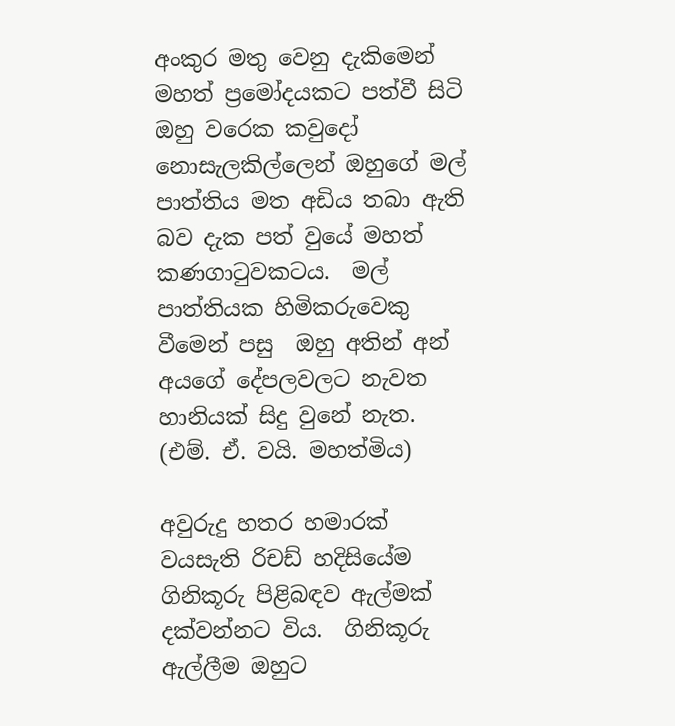අංකුර මතු වෙනු දැකිමෙන් මහත් ප්‍රමෝදයකට පත්වී සිටි ඔහු වරෙක කවුදෝ නොසැලකිල්ලෙන් ඔහුගේ මල් පාත්තිය මත අඩිය තබා ඇති බව දැක පත් වුයේ මහත් කණගාටුවකටය.  මල් පාත්තියක හිමිකරුවෙකු වීමෙන් පසු  ඔහු අතින් අන් අයගේ දේපලවලට නැවත හානියක් සිදු වුනේ නැත.  (එම්. ඒ. වයි. මහත්මිය)

අවුරුදු හතර හමාරක් වයසැති රිචඩ් හදිසියේම ගිනිකූරු පිළිබඳව ඇල්මක් දක්වන්නට විය.  ගිනිකූරු ඇල්ලීම ඔහුට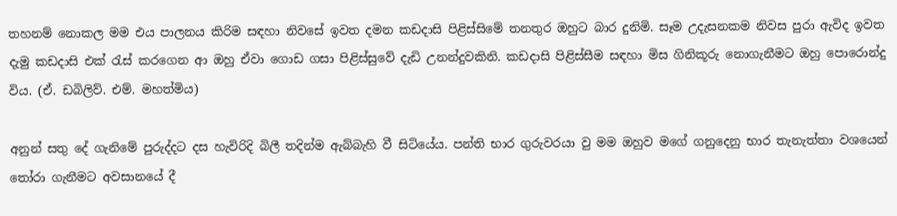තහනම් නොකල මම එය පාලනය කිරිම සඳහා නිවසේ ඉවත දමන කඩදාසි පිළිස්සිමේ තනතුර ඔහුට බාර දුනිමි. සෑම උදැසනකම නිවස පුරා ඇවිද ඉවත දැමු කඩදාසි එක් රැස් කරගෙන ආ ඔහු ඒවා ගොඩ ගසා පිළිස්සුවේ දැඩි උනන්දුවකිනි. කඩදාසි පිළිස්සීම සඳහා මිස ගිනිකූරු නොගැනීමට ඔහු පොරොන්දු විය. (ඒ. ඩබිලිව්. එම්. මහත්මිය)

අනුන් සතු දේ ගැනිමේ පුරුද්දට දස හැවිරිදි බිලී තදින්ම ඇබ්බැහි වී සිටියේය. පන්ති භාර ගුරුවරයා වු මම ඔහුව මගේ ගනුදෙනු භාර තැනැත්තා වශයෙන් තෝරා ගැනීමට අවසානයේ දී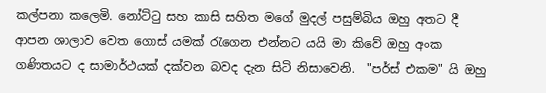කල්පනා කලෙමි. නෝට්ටු සහ කාසි සහිත මගේ මුදල් පසුම්බිය ඔහු අතට දී ආපන ශාලාව වෙත ගොස් යමක් රැගෙන එන්නට යයි මා කිවේ ඔහු අංක ගණිතයට ද සාමාර්ථයක් දක්වන බවද දැන සිටි නිසාවෙනි.  "පර්ස් එකම" යි ඔහු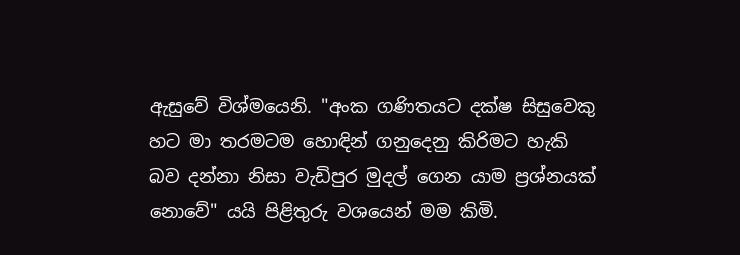ඇසුවේ විශ්මයෙනි. "අංක ගණිතයට දක්ෂ සිසුවෙකු හට මා තරමටම හොඳින් ගනුදෙනු කිරිමට හැකි බව දන්නා නිසා වැඩිපුර මුදල් ගෙන යාම ප්‍රශ්නයක් නොවේ" යයි පිළිතුරු වශයෙන් මම කිමි.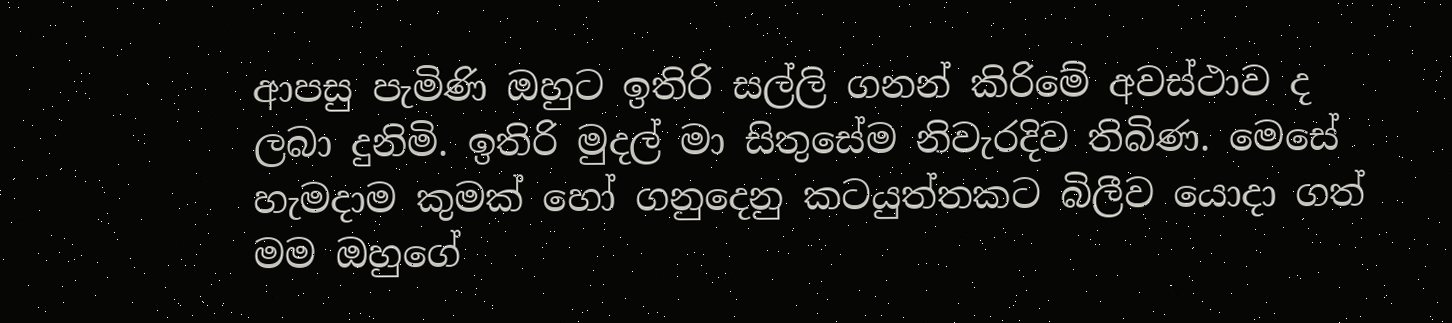ආපසු පැමිණි ඔහුට ඉතිරි සල්ලි ගනන් කිරිමේ අවස්ථාව ද ලබා දුනිමි. ඉතිරි මුදල් මා සිතුසේම නිවැරදිව තිබිණ. මෙසේ හැමදාම කුමක් හෝ ගනුදෙනු කටයුත්තකට බිලීව යොදා ගත් මම ඔහුගේ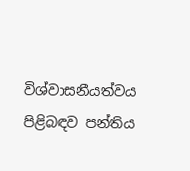විශ්වාසනීයත්වය පිළිබඳව පන්තිය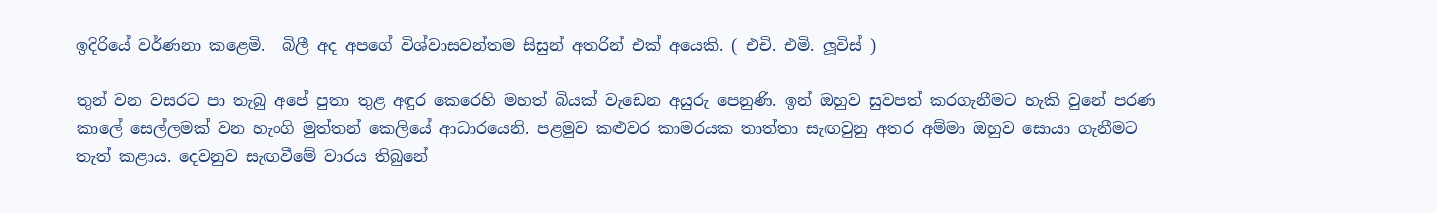ඉදිරියේ වර්ණනා කළෙමි.  බිලී අද අපගේ විශ්වාසවන්තම සිසුන් අතරින් එක් අයෙකි. ( එචි. එමි. ලූවිස් )

තුන් වන වසරට පා තැබු අපේ පුතා තුළ අඳුර කෙරෙහි මහත් බියක් වැඩෙන අයුරු පෙනුණි. ඉන් ඔහුව සුවපත් කරගැනීමට හැකි වුනේ පරණ කාලේ සෙල්ලමක් වන හැංගි මුත්තන් කෙලියේ ආධාරයෙනි. පළමුව කළුවර කාමරයක තාත්තා සැඟවුනු අතර අම්මා ඔහුව සොයා ගැනීමට තැත් කළාය. දෙවනුව සැඟවීමේ වාරය තිබුනේ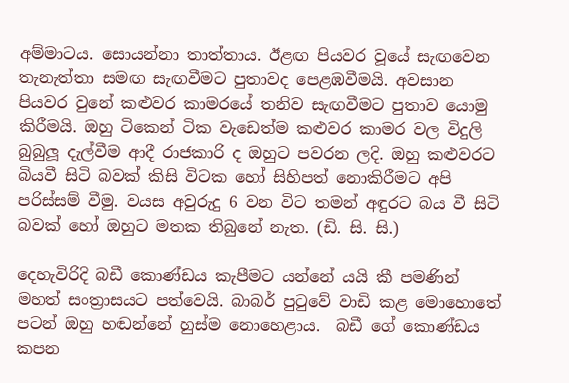අම්මාටය. සොයන්නා තාත්තාය. ඊළඟ පියවර වූයේ සැඟවෙන තැනැත්තා සමඟ සැඟවීමට පුතාවද පෙළඹවීමයි. අවසාන පියවර වුනේ කළුවර කාමරයේ තනිව සැඟවීමට පුතාව යොමු කිරීමයි. ඔහු ටිකෙන් ටික වැඩෙත්ම කළුවර කාමර වල විදුලි බුබුලූ දැල්වීම ආදී රාජකාරි ද ඔහුට පවරන ලදි. ඔහු කළුවරට බියවී සිටි බවක් කිසි විටක හෝ සිහිපත් නොකිරීමට අපි පරිස්සම් වීමු. වයස අවුරුදු 6 වන විට තමන් අඳුරට බය වී සිටි බවක් හෝ ඔහුට මතක තිබුනේ නැත. (ඩි. සි. සි.)

දෙහැවිරිදි බඩී කොණ්ඩය කැපීමට යන්නේ යයි කී පමණින් මහත් සංත්‍රාසයට පත්වෙයි. බාබර් පුටුවේ වාඩි කළ මොහොතේ පටන් ඔහු හඬන්නේ හුස්ම නොහෙළාය.  බඩී ගේ කොණ්ඩය කපන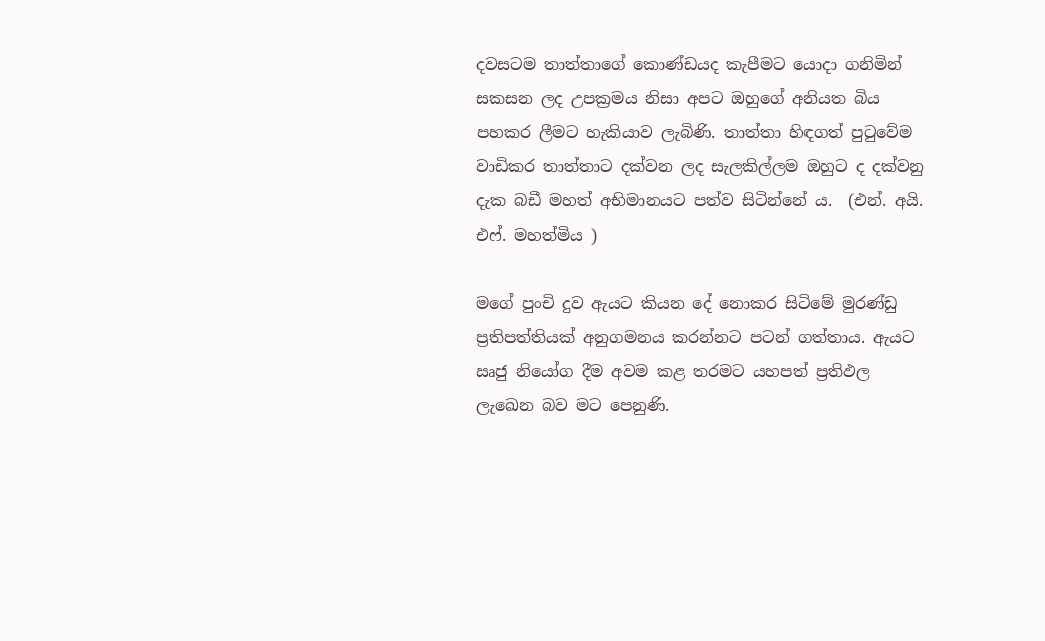දවසටම තාත්තාගේ කොණ්ඩයද කැපීමට යොදා ගනිමින් සකසන ලද උපක්‍රමය නිසා අපට ඔහුගේ අනියත බිය පහකර ලීමට හැකියාව ලැබිණි. තාත්තා හිඳගත් පුටුවේම වාඩිකර තාත්තාට දක්වන ලද සැලකිල්ලම ඔහුට ද දක්වනු දැක බඩී මහත් අභිමානයට පත්ව සිටින්නේ ය.  (එන්. අයි. එෆ්. මහත්මිය )

මගේ පුංචි දුව ඇයට කියන දේ නොකර සිටිමේ මුරණ්ඩු ප්‍රතිපත්තියක් අනුගමනය කරන්නට පටන් ගත්තාය. ඇයට ඍජු නියෝග දීම අවම කළ තරමට යහපත් ප්‍රතිඵල ලැඛෙන බව මට පෙනුණි.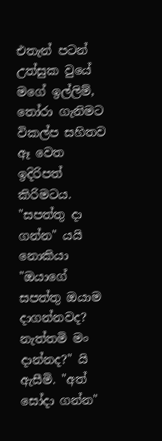එතැන් පටන් උත්සුක වුයේ  මගේ ඉල්ලිම්, තෝරා ගැනිමට විකල්ප සහිතව ඈ වෙත ඉදිරිපත් කිරිමටය.  "සපත්තු දා ගන්න" යයි නොකියා "ඔයාගේ සපත්තු ඔයාම දාගන්නවද? නැත්තමි මං දාන්නද?" යි ඇසීමි. "අත් සෝදා ගන්න"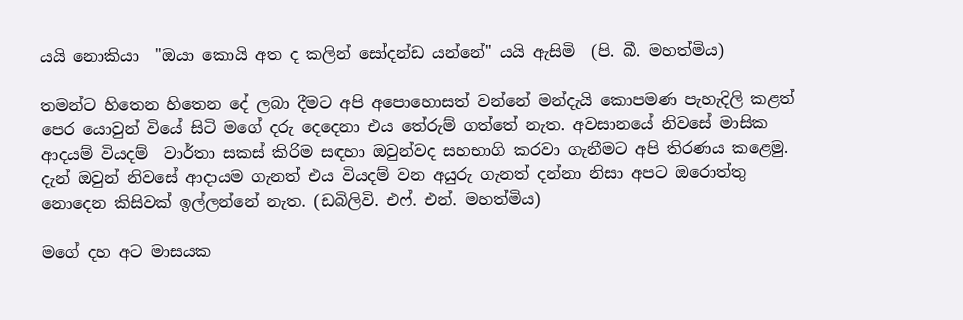යයි නොකියා  "ඔයා කොයි අත ද කලින් සෝදන්ඩ යන්නේ" යයි ඇසිමි  (පි. බී. මහත්මිය)

තමන්ට හිතෙන හිතෙන දේ ලබා දීමට අපි අපොහොසත් වන්නේ මන්දැයි කොපමණ පැහැදිලි කළත් පෙර යොවුන් වියේ සිටි මගේ දරු දෙදෙනා එය තේරුම් ගත්තේ නැත. අවසානයේ නිවසේ මාසික ආදයම් වියදම්  වාර්තා සකස් කිරිම සඳහා ඔවුන්වද සහභාගි කරවා ගැනීමට අපි තිරණය කළෙමු.  දැන් ඔවුන් නිවසේ ආදායම ගැනත් එය වියදම් වන අයුරු ගැනත් දන්නා නිසා අපට ඔරොත්තු නොදෙන කිසිවක් ඉල්ලන්නේ නැත. (ඩබිලිවි. එෆ්. එන්. මහත්මිය)

මගේ දහ අට මාසයක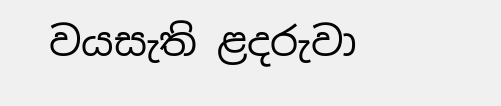වයසැති ළදරුවා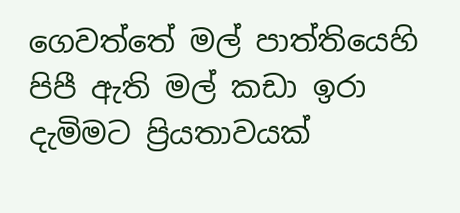ගෙවත්තේ මල් පාත්තියෙහි පිපී ඇති මල් කඩා ඉරා දැමිමට ප්‍රියතාවයක්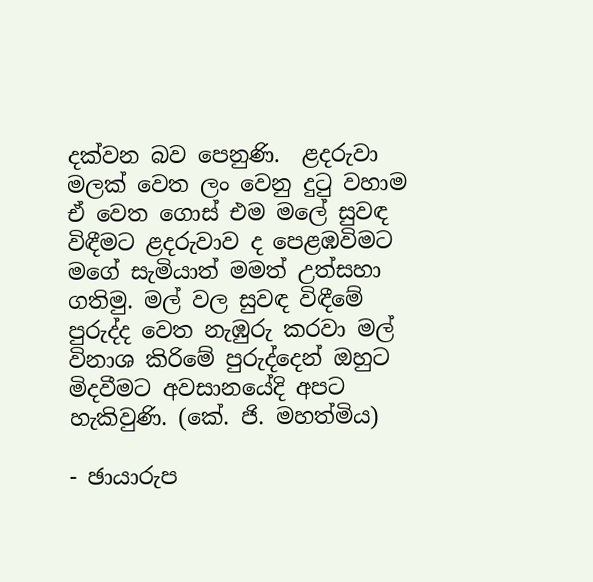දක්වන බව පෙනුණි.  ළදරුවා මලක් වෙත ලං වෙනු දුටු වහාම ඒ වෙත ගොස් එම මලේ සුවඳ  විඳීමට ළදරුවාව ද පෙළඹවිමට මගේ සැමියාත් මමත් උත්සහා ගතිමු. මල් වල සුවඳ විඳීමේ පුරුද්ද වෙත නැඹුරු කරවා මල් විනාශ කිරිමේ පුරුද්දෙන් ඔහුට මිදවීමට අවසානයේදි අපට හැකිවුණි. (කේ. ජි. මහත්මිය)

- ඡායාරුප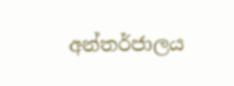අන්තර්ජාලය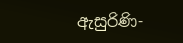ඇසුරිණි-